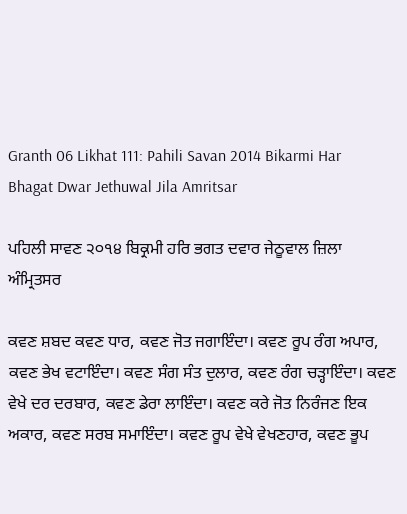Granth 06 Likhat 111: Pahili Savan 2014 Bikarmi Har Bhagat Dwar Jethuwal Jila Amritsar

ਪਹਿਲੀ ਸਾਵਣ ੨੦੧੪ ਬਿਕ੍ਰਮੀ ਹਰਿ ਭਗਤ ਦਵਾਰ ਜੇਠੂਵਾਲ ਜ਼ਿਲਾ ਅੰਮ੍ਰਿਤਸਰ

ਕਵਣ ਸ਼ਬਦ ਕਵਣ ਧਾਰ, ਕਵਣ ਜੋਤ ਜਗਾਇੰਦਾ। ਕਵਣ ਰੂਪ ਰੰਗ ਅਪਾਰ, ਕਵਣ ਭੇਖ ਵਟਾਇੰਦਾ। ਕਵਣ ਸੰਗ ਸੰਤ ਦੁਲਾਰ, ਕਵਣ ਰੰਗ ਚੜ੍ਹਾਇੰਦਾ। ਕਵਣ ਵੇਖੇ ਦਰ ਦਰਬਾਰ, ਕਵਣ ਡੇਰਾ ਲਾਇੰਦਾ। ਕਵਣ ਕਰੇ ਜੋਤ ਨਿਰੰਜਣ ਇਕ ਅਕਾਰ, ਕਵਣ ਸਰਬ ਸਮਾਇੰਦਾ। ਕਵਣ ਰੂਪ ਵੇਖੇ ਵੇਖਣਹਾਰ, ਕਵਣ ਭੂਪ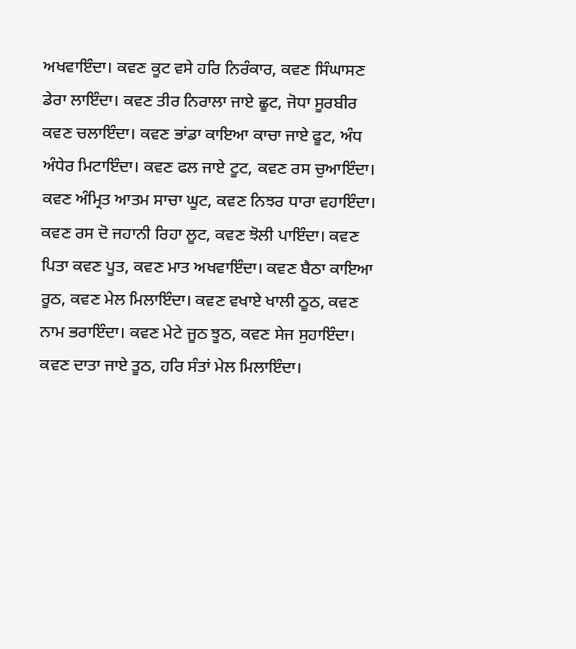ਅਖਵਾਇੰਦਾ। ਕਵਣ ਕੂਟ ਵਸੇ ਹਰਿ ਨਿਰੰਕਾਰ, ਕਵਣ ਸਿੰਘਾਸਣ ਡੇਰਾ ਲਾਇੰਦਾ। ਕਵਣ ਤੀਰ ਨਿਰਾਲਾ ਜਾਏ ਛੂਟ, ਜੋਧਾ ਸੂਰਬੀਰ ਕਵਣ ਚਲਾਇੰਦਾ। ਕਵਣ ਭਾਂਡਾ ਕਾਇਆ ਕਾਚਾ ਜਾਏ ਫੂਟ, ਅੰਧ ਅੰਧੇਰ ਮਿਟਾਇੰਦਾ। ਕਵਣ ਫਲ ਜਾਏ ਟੂਟ, ਕਵਣ ਰਸ ਚੁਆਇੰਦਾ। ਕਵਣ ਅੰਮ੍ਰਿਤ ਆਤਮ ਸਾਚਾ ਘੂਟ, ਕਵਣ ਨਿਝਰ ਧਾਰਾ ਵਹਾਇੰਦਾ। ਕਵਣ ਰਸ ਦੋ ਜਹਾਨੀ ਰਿਹਾ ਲੂਟ, ਕਵਣ ਝੋਲੀ ਪਾਇੰਦਾ। ਕਵਣ ਪਿਤਾ ਕਵਣ ਪੂਤ, ਕਵਣ ਮਾਤ ਅਖਵਾਇੰਦਾ। ਕਵਣ ਬੈਠਾ ਕਾਇਆ ਰੂਠ, ਕਵਣ ਮੇਲ ਮਿਲਾਇੰਦਾ। ਕਵਣ ਵਖਾਏ ਖਾਲੀ ਠੂਠ, ਕਵਣ ਨਾਮ ਭਰਾਇੰਦਾ। ਕਵਣ ਮੇਟੇ ਜੂਠ ਝੂਠ, ਕਵਣ ਸੇਜ ਸੁਹਾਇੰਦਾ। ਕਵਣ ਦਾਤਾ ਜਾਏ ਤੂਠ, ਹਰਿ ਸੰਤਾਂ ਮੇਲ ਮਿਲਾਇੰਦਾ।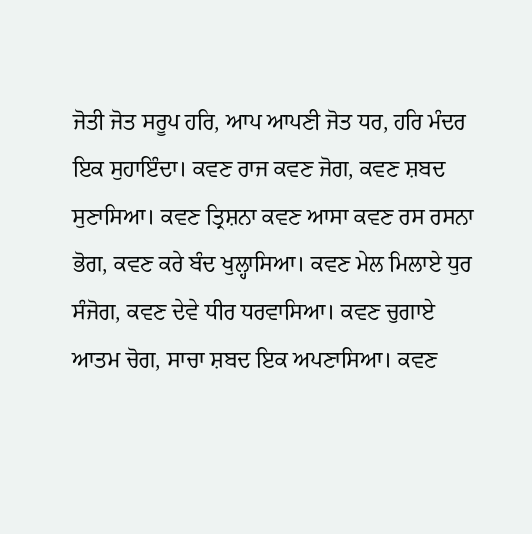ਜੋਤੀ ਜੋਤ ਸਰੂਪ ਹਰਿ, ਆਪ ਆਪਣੀ ਜੋਤ ਧਰ, ਹਰਿ ਮੰਦਰ ਇਕ ਸੁਹਾਇੰਦਾ। ਕਵਣ ਰਾਜ ਕਵਣ ਜੋਗ, ਕਵਣ ਸ਼ਬਦ ਸੁਣਾਸਿਆ। ਕਵਣ ਤ੍ਰਿਸ਼ਨਾ ਕਵਣ ਆਸਾ ਕਵਣ ਰਸ ਰਸਨਾ ਭੋਗ, ਕਵਣ ਕਰੇ ਬੰਦ ਖੁਲ੍ਹਾਸਿਆ। ਕਵਣ ਮੇਲ ਮਿਲਾਏ ਧੁਰ ਸੰਜੋਗ, ਕਵਣ ਦੇਵੇ ਧੀਰ ਧਰਵਾਸਿਆ। ਕਵਣ ਚੁਗਾਏ ਆਤਮ ਚੋਗ, ਸਾਚਾ ਸ਼ਬਦ ਇਕ ਅਪਣਾਸਿਆ। ਕਵਣ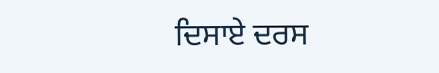ਦਿਸਾਏ ਦਰਸ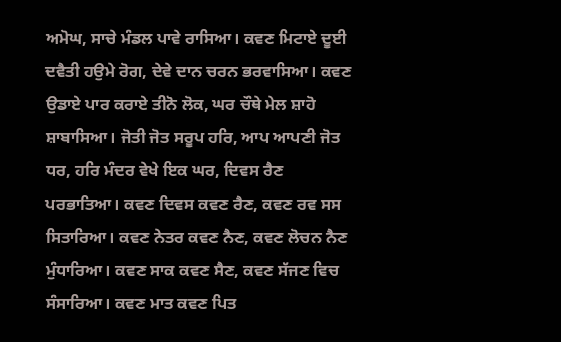ਅਮੋਘ, ਸਾਚੇ ਮੰਡਲ ਪਾਵੇ ਰਾਸਿਆ। ਕਵਣ ਮਿਟਾਏ ਦੂਈ ਦਵੈਤੀ ਹਉਮੇ ਰੋਗ, ਦੇਵੇ ਦਾਨ ਚਰਨ ਭਰਵਾਸਿਆ। ਕਵਣ ਉਡਾਏ ਪਾਰ ਕਰਾਏ ਤੀਨੋ ਲੋਕ, ਘਰ ਚੌਥੇ ਮੇਲ ਸ਼ਾਹੋ ਸ਼ਾਬਾਸਿਆ। ਜੋਤੀ ਜੋਤ ਸਰੂਪ ਹਰਿ, ਆਪ ਆਪਣੀ ਜੋਤ ਧਰ, ਹਰਿ ਮੰਦਰ ਵੇਖੇ ਇਕ ਘਰ, ਦਿਵਸ ਰੈਣ ਪਰਭਾਤਿਆ। ਕਵਣ ਦਿਵਸ ਕਵਣ ਰੈਣ, ਕਵਣ ਰਵ ਸਸ ਸਿਤਾਰਿਆ। ਕਵਣ ਨੇਤਰ ਕਵਣ ਨੈਣ, ਕਵਣ ਲੋਚਨ ਨੈਣ ਮੁੰਧਾਰਿਆ। ਕਵਣ ਸਾਕ ਕਵਣ ਸੈਣ, ਕਵਣ ਸੱਜਣ ਵਿਚ ਸੰਸਾਰਿਆ। ਕਵਣ ਮਾਤ ਕਵਣ ਪਿਤ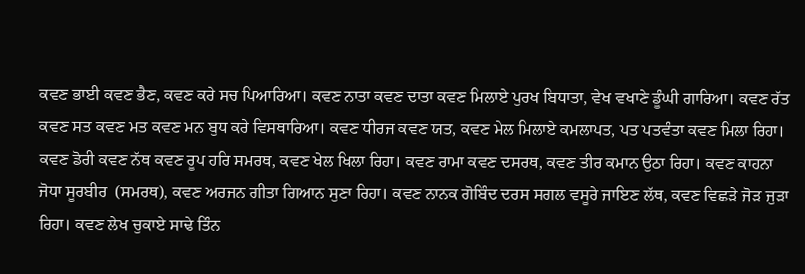ਕਵਣ ਭਾਈ ਕਵਣ ਭੈਣ, ਕਵਣ ਕਰੇ ਸਚ ਪਿਆਰਿਆ। ਕਵਣ ਨਾਤਾ ਕਵਣ ਦਾਤਾ ਕਵਣ ਮਿਲਾਏ ਪੁਰਖ ਬਿਧਾਤਾ, ਵੇਖ ਵਖਾਣੇ ਡੂੰਘੀ ਗਾਰਿਆ। ਕਵਣ ਰੱਤ ਕਵਣ ਸਤ ਕਵਣ ਮਤ ਕਵਣ ਮਨ ਬੁਧ ਕਰੇ ਵਿਸਥਾਰਿਆ। ਕਵਣ ਧੀਰਜ ਕਵਣ ਯਤ, ਕਵਣ ਮੇਲ ਮਿਲਾਏ ਕਮਲਾਪਤ, ਪਤ ਪਤਵੰਤਾ ਕਵਣ ਮਿਲਾ ਰਿਹਾ। ਕਵਣ ਡੋਰੀ ਕਵਣ ਨੱਥ ਕਵਣ ਰੂਪ ਹਰਿ ਸਮਰਥ, ਕਵਣ ਖੇਲ ਖਿਲਾ ਰਿਹਾ। ਕਵਣ ਰਾਮਾ ਕਵਣ ਦਸਰਥ, ਕਵਣ ਤੀਰ ਕਮਾਨ ਉਠਾ ਰਿਹਾ। ਕਵਣ ਕਾਹਨਾ ਜੋਧਾ ਸੂਰਬੀਰ  (ਸਮਰਥ), ਕਵਣ ਅਰਜਨ ਗੀਤਾ ਗਿਆਨ ਸੁਣਾ ਰਿਹਾ। ਕਵਣ ਨਾਨਕ ਗੋਬਿੰਦ ਦਰਸ ਸਗਲ ਵਸੂਰੇ ਜਾਇਣ ਲੱਥ, ਕਵਣ ਵਿਛੜੇ ਜੋੜ ਜੁੜਾ ਰਿਹਾ। ਕਵਣ ਲੇਖ ਚੁਕਾਏ ਸਾਢੇ ਤਿੰਨ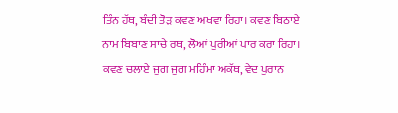ਤਿੰਨ ਹੱਥ, ਬੰਦੀ ਤੋੜ ਕਵਣ ਅਖਵਾ ਰਿਹਾ। ਕਵਣ ਬਿਠਾਏ ਨਾਮ ਬਿਬਾਣ ਸਾਚੇ ਰਥ, ਲੋਆਂ ਪੁਰੀਆਂ ਪਾਰ ਕਰਾ ਰਿਹਾ। ਕਵਣ ਚਲਾਏ ਜੁਗ ਜੁਗ ਮਹਿੰਮਾ ਅਕੱਥ, ਵੇਦ ਪੁਰਾਨ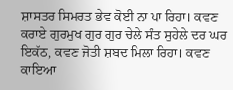ਸ਼ਾਸਤਰ ਸਿਮਰਤ ਭੇਵ ਕੋਈ ਨਾ ਪਾ ਰਿਹਾ। ਕਵਣ ਕਰਾਏ ਗੁਰਮੁਖ ਗੁਰ ਗੁਰ ਚੇਲੇ ਸੰਤ ਸੁਹੇਲੇ ਦਰ ਘਰ ਇਕੱਠ, ਕਵਣ ਜੋਤੀ ਸ਼ਬਦ ਮਿਲਾ ਰਿਹਾ। ਕਵਣ ਕਾਇਆ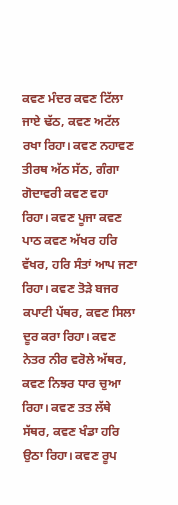ਕਵਣ ਮੰਦਰ ਕਵਣ ਟਿੱਲਾ ਜਾਏ ਢੱਠ, ਕਵਣ ਅਟੱਲ ਰਖਾ ਰਿਹਾ। ਕਵਣ ਨਹਾਵਣ ਤੀਰਥ ਅੱਠ ਸੱਠ, ਗੰਗਾ ਗੋਦਾਵਰੀ ਕਵਣ ਵਹਾ ਰਿਹਾ। ਕਵਣ ਪੂਜਾ ਕਵਣ ਪਾਠ ਕਵਣ ਅੱਖਰ ਹਰਿ ਵੱਖਰ, ਹਰਿ ਸੰਤਾਂ ਆਪ ਜਣਾ ਰਿਹਾ। ਕਵਣ ਤੋੜੇ ਬਜਰ ਕਪਾਟੀ ਪੱਥਰ, ਕਵਣ ਸਿਲਾ ਦੂਰ ਕਰਾ ਰਿਹਾ। ਕਵਣ ਨੇਤਰ ਨੀਰ ਵਰੋਲੇ ਅੱਥਰ, ਕਵਣ ਨਿਝਰ ਧਾਰ ਚੁਆ ਰਿਹਾ। ਕਵਣ ਤਤ ਲੱਥੇ ਸੱਥਰ, ਕਵਣ ਖੰਡਾ ਹਰਿ ਉਠਾ ਰਿਹਾ। ਕਵਣ ਰੂਪ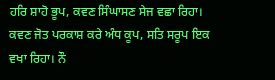ਹਰਿ ਸ਼ਾਹੋ ਭੂਪ, ਕਵਣ ਸਿੰਘਾਸਣ ਸੇਜ ਵਛਾ ਰਿਹਾ। ਕਵਣ ਜੋਤ ਪਰਕਾਸ਼ ਕਰੇ ਅੰਧ ਕੂਪ, ਸਤਿ ਸਰੂਪ ਇਕ ਵਖਾ ਰਿਹਾ। ਨੌ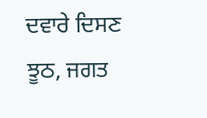ਦਵਾਰੇ ਦਿਸਣ ਝੂਠ, ਜਗਤ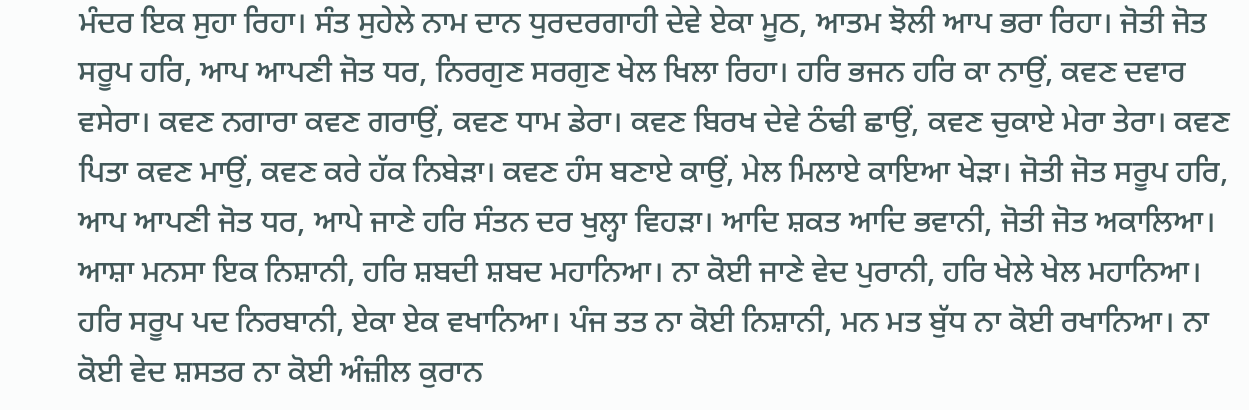ਮੰਦਰ ਇਕ ਸੁਹਾ ਰਿਹਾ। ਸੰਤ ਸੁਹੇਲੇ ਨਾਮ ਦਾਨ ਧੁਰਦਰਗਾਹੀ ਦੇਵੇ ਏਕਾ ਮੂਠ, ਆਤਮ ਝੋਲੀ ਆਪ ਭਰਾ ਰਿਹਾ। ਜੋਤੀ ਜੋਤ ਸਰੂਪ ਹਰਿ, ਆਪ ਆਪਣੀ ਜੋਤ ਧਰ, ਨਿਰਗੁਣ ਸਰਗੁਣ ਖੇਲ ਖਿਲਾ ਰਿਹਾ। ਹਰਿ ਭਜਨ ਹਰਿ ਕਾ ਨਾਉਂ, ਕਵਣ ਦਵਾਰ ਵਸੇਰਾ। ਕਵਣ ਨਗਾਰਾ ਕਵਣ ਗਰਾਉਂ, ਕਵਣ ਧਾਮ ਡੇਰਾ। ਕਵਣ ਬਿਰਖ ਦੇਵੇ ਠੰਢੀ ਛਾਉਂ, ਕਵਣ ਚੁਕਾਏ ਮੇਰਾ ਤੇਰਾ। ਕਵਣ ਪਿਤਾ ਕਵਣ ਮਾਉਂ, ਕਵਣ ਕਰੇ ਹੱਕ ਨਿਬੇੜਾ। ਕਵਣ ਹੰਸ ਬਣਾਏ ਕਾਉਂ, ਮੇਲ ਮਿਲਾਏ ਕਾਇਆ ਖੇੜਾ। ਜੋਤੀ ਜੋਤ ਸਰੂਪ ਹਰਿ, ਆਪ ਆਪਣੀ ਜੋਤ ਧਰ, ਆਪੇ ਜਾਣੇ ਹਰਿ ਸੰਤਨ ਦਰ ਖੁਲ੍ਹਾ ਵਿਹੜਾ। ਆਦਿ ਸ਼ਕਤ ਆਦਿ ਭਵਾਨੀ, ਜੋਤੀ ਜੋਤ ਅਕਾਲਿਆ। ਆਸ਼ਾ ਮਨਸਾ ਇਕ ਨਿਸ਼ਾਨੀ, ਹਰਿ ਸ਼ਬਦੀ ਸ਼ਬਦ ਮਹਾਨਿਆ। ਨਾ ਕੋਈ ਜਾਣੇ ਵੇਦ ਪੁਰਾਨੀ, ਹਰਿ ਖੇਲੇ ਖੇਲ ਮਹਾਨਿਆ। ਹਰਿ ਸਰੂਪ ਪਦ ਨਿਰਬਾਨੀ, ਏਕਾ ਏਕ ਵਖਾਨਿਆ। ਪੰਜ ਤਤ ਨਾ ਕੋਈ ਨਿਸ਼ਾਨੀ, ਮਨ ਮਤ ਬੁੱਧ ਨਾ ਕੋਈ ਰਖਾਨਿਆ। ਨਾ ਕੋਈ ਵੇਦ ਸ਼ਸਤਰ ਨਾ ਕੋਈ ਅੰਜ਼ੀਲ ਕੁਰਾਨ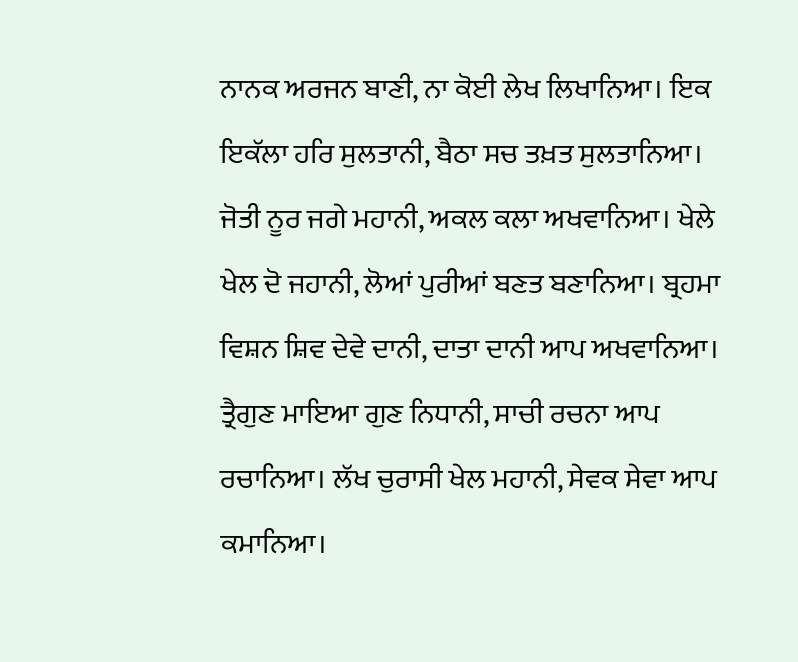ਨਾਨਕ ਅਰਜਨ ਬਾਣੀ, ਨਾ ਕੋਈ ਲੇਖ ਲਿਖਾਨਿਆ। ਇਕ ਇਕੱਲਾ ਹਰਿ ਸੁਲਤਾਨੀ, ਬੈਠਾ ਸਚ ਤਖ਼ਤ ਸੁਲਤਾਨਿਆ। ਜੋਤੀ ਨੂਰ ਜਗੇ ਮਹਾਨੀ, ਅਕਲ ਕਲਾ ਅਖਵਾਨਿਆ। ਖੇਲੇ ਖੇਲ ਦੋ ਜਹਾਨੀ, ਲੋਆਂ ਪੁਰੀਆਂ ਬਣਤ ਬਣਾਨਿਆ। ਬ੍ਰਹਮਾ ਵਿਸ਼ਨ ਸ਼ਿਵ ਦੇਵੇ ਦਾਨੀ, ਦਾਤਾ ਦਾਨੀ ਆਪ ਅਖਵਾਨਿਆ। ਤ੍ਰੈਗੁਣ ਮਾਇਆ ਗੁਣ ਨਿਧਾਨੀ, ਸਾਚੀ ਰਚਨਾ ਆਪ ਰਚਾਨਿਆ। ਲੱਖ ਚੁਰਾਸੀ ਖੇਲ ਮਹਾਨੀ, ਸੇਵਕ ਸੇਵਾ ਆਪ ਕਮਾਨਿਆ।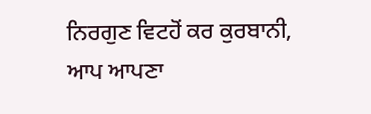ਨਿਰਗੁਣ ਵਿਟਹੋਂ ਕਰ ਕੁਰਬਾਨੀ, ਆਪ ਆਪਣਾ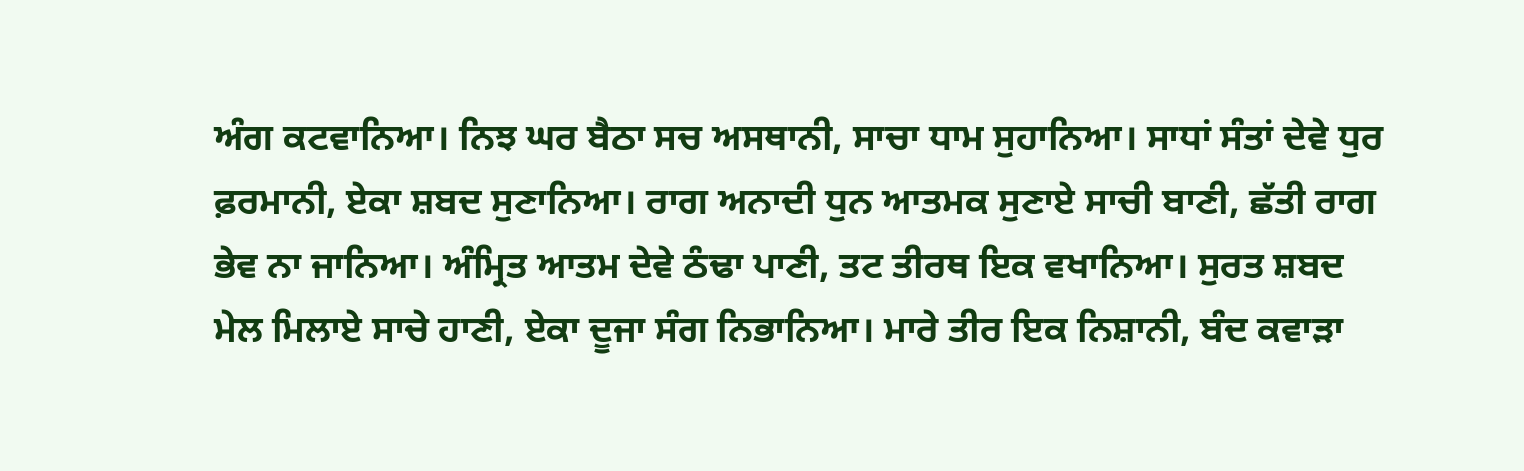ਅੰਗ ਕਟਵਾਨਿਆ। ਨਿਝ ਘਰ ਬੈਠਾ ਸਚ ਅਸਥਾਨੀ, ਸਾਚਾ ਧਾਮ ਸੁਹਾਨਿਆ। ਸਾਧਾਂ ਸੰਤਾਂ ਦੇਵੇ ਧੁਰ ਫ਼ਰਮਾਨੀ, ਏਕਾ ਸ਼ਬਦ ਸੁਣਾਨਿਆ। ਰਾਗ ਅਨਾਦੀ ਧੁਨ ਆਤਮਕ ਸੁਣਾਏ ਸਾਚੀ ਬਾਣੀ, ਛੱਤੀ ਰਾਗ ਭੇਵ ਨਾ ਜਾਨਿਆ। ਅੰਮ੍ਰਿਤ ਆਤਮ ਦੇਵੇ ਠੰਢਾ ਪਾਣੀ, ਤਟ ਤੀਰਥ ਇਕ ਵਖਾਨਿਆ। ਸੁਰਤ ਸ਼ਬਦ ਮੇਲ ਮਿਲਾਏ ਸਾਚੇ ਹਾਣੀ, ਏਕਾ ਦੂਜਾ ਸੰਗ ਨਿਭਾਨਿਆ। ਮਾਰੇ ਤੀਰ ਇਕ ਨਿਸ਼ਾਨੀ, ਬੰਦ ਕਵਾੜਾ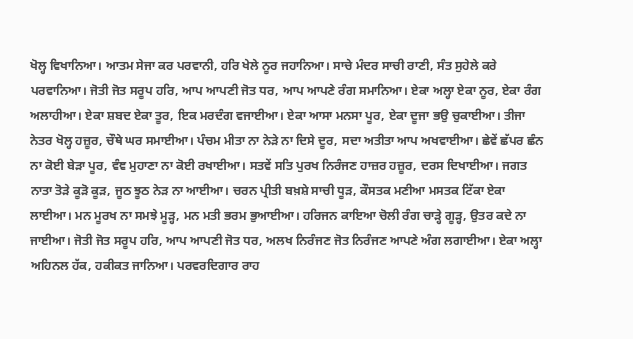ਖੋਲ੍ਹ ਵਿਖਾਨਿਆ। ਆਤਮ ਸੇਜਾ ਕਰ ਪਰਵਾਨੀ, ਹਰਿ ਖੇਲੇ ਨੂਰ ਜਹਾਨਿਆ। ਸਾਚੇ ਮੰਦਰ ਸਾਚੀ ਰਾਣੀ, ਸੰਤ ਸੁਹੇਲੇ ਕਰੇ ਪਰਵਾਨਿਆ। ਜੋਤੀ ਜੋਤ ਸਰੂਪ ਹਰਿ, ਆਪ ਆਪਣੀ ਜੋਤ ਧਰ, ਆਪ ਆਪਣੇ ਰੰਗ ਸਮਾਨਿਆ। ਏਕਾ ਅਲ੍ਹਾ ਏਕਾ ਨੂਰ, ਏਕਾ ਰੰਗ ਅਲਾਹੀਆ। ਏਕਾ ਸ਼ਬਦ ਏਕਾ ਤੂਰ, ਇਕ ਮਰਦੰਗ ਵਜਾਈਆ। ਏਕਾ ਆਸਾ ਮਨਸਾ ਪੂਰ, ਏਕਾ ਦੂਜਾ ਭਉ ਚੁਕਾਈਆ। ਤੀਜਾ ਨੇਤਰ ਖੋਲ੍ਹ ਹਜ਼ੂਰ, ਚੌਥੇ ਘਰ ਸਮਾਈਆ। ਪੰਚਮ ਮੀਤਾ ਨਾ ਨੇੜੇ ਨਾ ਦਿਸੇ ਦੂਰ, ਸਦਾ ਅਤੀਤਾ ਆਪ ਅਖਵਾਈਆ। ਛੇਵੇਂ ਛੱਪਰ ਛੰਨ ਨਾ ਕੋਈ ਬੇੜਾ ਪੂਰ, ਵੰਞ ਮੁਹਾਣਾ ਨਾ ਕੋਈ ਰਖਾਈਆ। ਸਤਵੇਂ ਸਤਿ ਪੁਰਖ ਨਿਰੰਜਣ ਹਾਜ਼ਰ ਹਜ਼ੂਰ, ਦਰਸ ਦਿਖਾਈਆ। ਜਗਤ ਨਾਤਾ ਤੋੜੇ ਕੂੜੋ ਕੂੜ, ਜੂਠ ਝੂਠ ਨੇੜ ਨਾ ਆਈਆ। ਚਰਨ ਪ੍ਰੀਤੀ ਬਖ਼ਸ਼ੇ ਸਾਚੀ ਧੂੜ, ਕੌਸਤਕ ਮਣੀਆ ਮਸਤਕ ਟਿੱਕਾ ਏਕਾ ਲਾਈਆ। ਮਨ ਮੂਰਖ ਨਾ ਸਮਝੇ ਮੂੜ੍ਹ, ਮਨ ਮਤੀ ਭਰਮ ਭੁਆਈਆ। ਹਰਿਜਨ ਕਾਇਆ ਚੋਲੀ ਰੰਗ ਚਾੜ੍ਹੇ ਗੂੜ੍ਹ, ਉਤਰ ਕਦੇ ਨਾ ਜਾਈਆ। ਜੋਤੀ ਜੋਤ ਸਰੂਪ ਹਰਿ, ਆਪ ਆਪਣੀ ਜੋਤ ਧਰ, ਅਲਖ ਨਿਰੰਜਣ ਜੋਤ ਨਿਰੰਜਣ ਆਪਣੇ ਅੰਗ ਲਗਾਈਆ। ਏਕਾ ਅਲ੍ਹਾ ਅਹਿਨਲ ਹੱਕ, ਹਕੀਕਤ ਜਾਨਿਆ। ਪਰਵਰਦਿਗਾਰ ਰਾਹ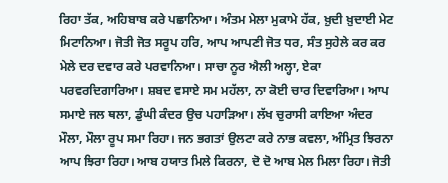ਰਿਹਾ ਤੱਕ, ਅਹਿਬਾਬ ਕਰੇ ਪਛਾਨਿਆ। ਅੰਤਮ ਮੇਲਾ ਮੁਕਾਮੇ ਹੱਕ, ਖ਼ੁਦੀ ਖ਼ੁਦਾਈ ਮੇਟ ਮਿਟਾਨਿਆ। ਜੋਤੀ ਜੋਤ ਸਰੂਪ ਹਰਿ, ਆਪ ਆਪਣੀ ਜੋਤ ਧਰ, ਸੰਤ ਸੁਹੇਲੇ ਕਰ ਕਰ ਮੇਲੇ ਦਰ ਦਵਾਰ ਕਰੇ ਪਰਵਾਨਿਆ। ਸਾਚਾ ਨੂਰ ਐਲੀ ਅਲ੍ਹਾ, ਏਕਾ ਪਰਵਰਦਿਗਾਰਿਆ। ਸ਼ਬਦ ਵਸਾਏ ਸਮ ਮਹੱਲਾ, ਨਾ ਕੋਈ ਚਾਰ ਦਿਵਾਰਿਆ। ਆਪ ਸਮਾਏ ਜਲ ਥਲਾ, ਡੁੰਘੀ ਕੰਦਰ ਉਚ ਪਹਾੜਿਆ। ਲੱਖ ਚੁਰਾਸੀ ਕਾਇਆ ਅੰਦਰ ਮੌਲਾ, ਮੌਲਾ ਰੂਪ ਸਮਾ ਰਿਹਾ। ਜਨ ਭਗਤਾਂ ਉਲਟਾ ਕਰੇ ਨਾਭ ਕਵਲਾ, ਅੰਮ੍ਰਿਤ ਝਿਰਨਾ ਆਪ ਝਿਰਾ ਰਿਹਾ। ਆਬ ਹਯਾਤ ਮਿਲੇ ਕਿਰਨਾ, ਦੋ ਦੋ ਆਬ ਮੇਲ ਮਿਲਾ ਰਿਹਾ। ਜੋਤੀ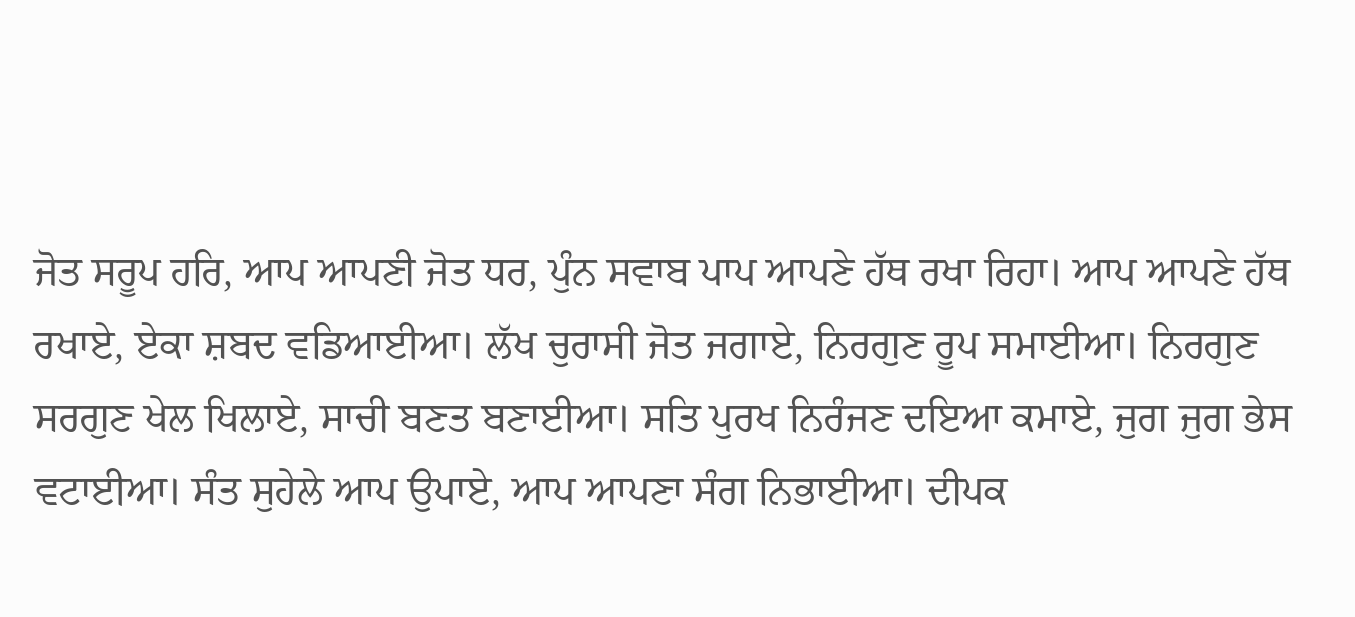ਜੋਤ ਸਰੂਪ ਹਰਿ, ਆਪ ਆਪਣੀ ਜੋਤ ਧਰ, ਪੁੰਨ ਸਵਾਬ ਪਾਪ ਆਪਣੇ ਹੱਥ ਰਖਾ ਰਿਹਾ। ਆਪ ਆਪਣੇ ਹੱਥ ਰਖਾਏ, ਏਕਾ ਸ਼ਬਦ ਵਡਿਆਈਆ। ਲੱਖ ਚੁਰਾਸੀ ਜੋਤ ਜਗਾਏ, ਨਿਰਗੁਣ ਰੂਪ ਸਮਾਈਆ। ਨਿਰਗੁਣ ਸਰਗੁਣ ਖੇਲ ਖਿਲਾਏ, ਸਾਚੀ ਬਣਤ ਬਣਾਈਆ। ਸਤਿ ਪੁਰਖ ਨਿਰੰਜਣ ਦਇਆ ਕਮਾਏ, ਜੁਗ ਜੁਗ ਭੇਸ ਵਟਾਈਆ। ਸੰਤ ਸੁਹੇਲੇ ਆਪ ਉਪਾਏ, ਆਪ ਆਪਣਾ ਸੰਗ ਨਿਭਾਈਆ। ਦੀਪਕ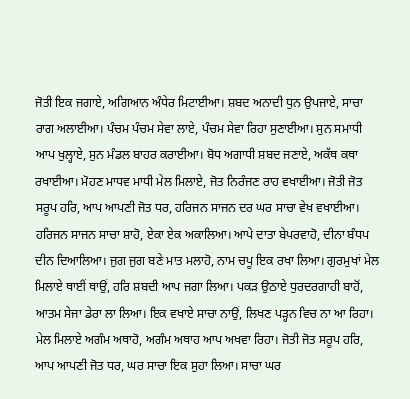ਜੋਤੀ ਇਕ ਜਗਾਏ, ਅਗਿਆਨ ਅੰਧੇਰ ਮਿਟਾਈਆ। ਸ਼ਬਦ ਅਨਾਦੀ ਧੁਨ ਉਪਜਾਏ, ਸਾਚਾ ਰਾਗ ਅਲਾਈਆ। ਪੰਚਮ ਪੰਚਮ ਸੇਵਾ ਲਾਏ, ਪੰਚਮ ਸੇਵਾ ਰਿਹਾ ਸੁਣਾਈਆ। ਸੁਨ ਸਮਾਧੀ ਆਪ ਖੁਲ੍ਹਾਏ, ਸੁਨ ਮੰਡਲ ਬਾਹਰ ਕਰਾਈਆ। ਬੋਧ ਅਗਾਧੀ ਸ਼ਬਦ ਜਣਾਏ, ਅਕੱਥ ਕਥਾ ਰਖਾਈਆ। ਮੋਹਣ ਮਾਧਵ ਮਾਧੀ ਮੇਲ ਮਿਲਾਏ, ਜੋਤ ਨਿਰੰਜਣ ਰਾਹ ਵਖਾਈਆ। ਜੋਤੀ ਜੋਤ ਸਰੂਪ ਹਰਿ, ਆਪ ਆਪਣੀ ਜੋਤ ਧਰ, ਹਰਿਜਨ ਸਾਜਨ ਦਰ ਘਰ ਸਾਚਾ ਵੇਖ ਵਖਾਈਆ। ਹਰਿਜਨ ਸਾਜਨ ਸਾਚਾ ਸ਼ਾਹੋ, ਏਕਾ ਏਕ ਅਕਾਲਿਆ। ਆਪੇ ਦਾਤਾ ਬੇਪਰਵਾਹੋ, ਦੀਨਾ ਬੰਧਪ ਦੀਨ ਦਿਆਲਿਆ। ਜੁਗ ਜੁਗ ਬਣੇ ਮਾਤ ਮਲਾਹੋ, ਨਾਮ ਚਪੂ ਇਕ ਰਖਾ ਲਿਆ। ਗੁਰਮੁਖਾਂ ਮੇਲ ਮਿਲਾਏ ਥਾਈਂ ਥਾਉਂ, ਹਰਿ ਸ਼ਬਦੀ ਆਪ ਜਗਾ ਲਿਆ। ਪਕੜ ਉਠਾਏ ਧੁਰਦਰਗਾਹੀ ਬਾਹੋਂ, ਆਤਮ ਸੇਜਾ ਡੇਰਾ ਲਾ ਲਿਆ। ਇਕ ਵਖਾਏ ਸਾਚਾ ਨਾਉਂ, ਲਿਖਣ ਪੜ੍ਹਨ ਵਿਚ ਨਾ ਆ ਰਿਹਾ। ਮੇਲ ਮਿਲਾਏ ਅਗੰਮ ਅਥਾਹੋ, ਅਗੰਮ ਅਥਾਹ ਆਪ ਅਖਵਾ ਰਿਹਾ। ਜੋਤੀ ਜੋਤ ਸਰੂਪ ਹਰਿ, ਆਪ ਆਪਣੀ ਜੋਤ ਧਰ, ਘਰ ਸਾਚਾ ਇਕ ਸੁਹਾ ਲਿਆ। ਸਾਚਾ ਘਰ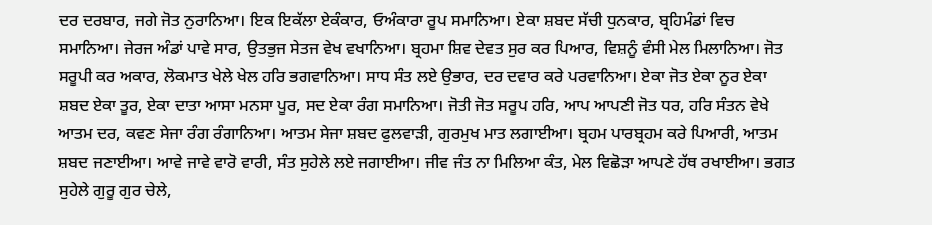ਦਰ ਦਰਬਾਰ, ਜਗੇ ਜੋਤ ਨੁਰਾਨਿਆ। ਇਕ ਇਕੱਲਾ ਏਕੰਕਾਰ, ਓਅੰਕਾਰਾ ਰੂਪ ਸਮਾਨਿਆ। ਏਕਾ ਸ਼ਬਦ ਸੱਚੀ ਧੁਨਕਾਰ, ਬ੍ਰਹਿਮੰਡਾਂ ਵਿਚ ਸਮਾਨਿਆ। ਜੇਰਜ ਅੰਡਾਂ ਪਾਵੇ ਸਾਰ, ਉਤਭੁਜ ਸੇਤਜ ਵੇਖ ਵਖਾਨਿਆ। ਬ੍ਰਹਮਾ ਸ਼ਿਵ ਦੇਵਤ ਸੁਰ ਕਰ ਪਿਆਰ, ਵਿਸ਼ਨੂੰ ਵੰਸੀ ਮੇਲ ਮਿਲਾਨਿਆ। ਜੋਤ ਸਰੂਪੀ ਕਰ ਅਕਾਰ, ਲੋਕਮਾਤ ਖੇਲੇ ਖੇਲ ਹਰਿ ਭਗਵਾਨਿਆ। ਸਾਧ ਸੰਤ ਲਏ ਉਭਾਰ, ਦਰ ਦਵਾਰ ਕਰੇ ਪਰਵਾਨਿਆ। ਏਕਾ ਜੋਤ ਏਕਾ ਨੂਰ ਏਕਾ ਸ਼ਬਦ ਏਕਾ ਤੂਰ, ਏਕਾ ਦਾਤਾ ਆਸਾ ਮਨਸਾ ਪੂਰ, ਸਦ ਏਕਾ ਰੰਗ ਸਮਾਨਿਆ। ਜੋਤੀ ਜੋਤ ਸਰੂਪ ਹਰਿ, ਆਪ ਆਪਣੀ ਜੋਤ ਧਰ, ਹਰਿ ਸੰਤਨ ਵੇਖੇ ਆਤਮ ਦਰ, ਕਵਣ ਸੇਜਾ ਰੰਗ ਰੰਗਾਨਿਆ। ਆਤਮ ਸੇਜਾ ਸ਼ਬਦ ਫੁਲਵਾੜੀ, ਗੁਰਮੁਖ ਮਾਤ ਲਗਾਈਆ। ਬ੍ਰਹਮ ਪਾਰਬ੍ਰਹਮ ਕਰੇ ਪਿਆਰੀ, ਆਤਮ ਸ਼ਬਦ ਜਣਾਈਆ। ਆਵੇ ਜਾਵੇ ਵਾਰੋ ਵਾਰੀ, ਸੰਤ ਸੁਹੇਲੇ ਲਏ ਜਗਾਈਆ। ਜੀਵ ਜੰਤ ਨਾ ਮਿਲਿਆ ਕੰਤ, ਮੇਲ ਵਿਛੋੜਾ ਆਪਣੇ ਹੱਥ ਰਖਾਈਆ। ਭਗਤ ਸੁਹੇਲੇ ਗੁਰੂ ਗੁਰ ਚੇਲੇ,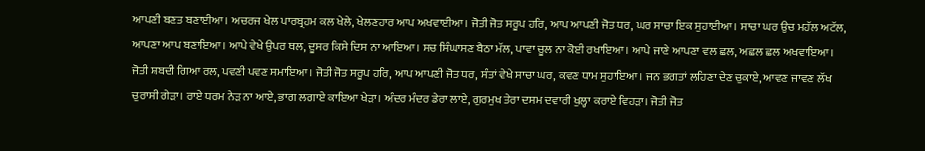ਆਪਣੀ ਬਣਤ ਬਣਾਈਆ। ਅਚਰਜ ਖੇਲ ਪਾਰਬ੍ਰਹਮ ਕਲ ਖੇਲੇ, ਖੇਲਣਹਾਰ ਆਪ ਅਖਵਾਈਆ। ਜੋਤੀ ਜੋਤ ਸਰੂਪ ਹਰਿ, ਆਪ ਆਪਣੀ ਜੋਤ ਧਰ, ਘਰ ਸਾਚਾ ਇਕ ਸੁਹਾਈਆ। ਸਾਚਾ ਘਰ ਉਚ ਮਹੱਲ ਅਟੱਲ, ਆਪਣਾ ਆਪ ਬਣਾਇਆ। ਆਪੇ ਵੇਖੇ ਉਪਰ ਥਲ, ਦੂਸਰ ਕਿਸੇ ਦਿਸ ਨਾ ਆਇਆ। ਸਚ ਸਿੰਘਾਸਣ ਬੈਠਾ ਮੱਲ, ਪਾਵਾ ਚੂਲ ਨਾ ਕੋਈ ਰਖਾਇਆ। ਆਪੇ ਜਾਣੇ ਆਪਣਾ ਵਲ ਛਲ, ਅਛਲ ਛਲ ਅਖਵਾਇਆ। ਜੋਤੀ ਸ਼ਬਦੀ ਗਿਆ ਰਲ, ਪਵਣੀ ਪਵਣ ਸਮਾਇਆ। ਜੋਤੀ ਜੋਤ ਸਰੂਪ ਹਰਿ, ਆਪ ਆਪਣੀ ਜੋਤ ਧਰ, ਸੰਤਾਂ ਵੇਖੇ ਸਾਚਾ ਘਰ, ਕਵਣ ਧਾਮ ਸੁਹਾਇਆ। ਜਨ ਭਗਤਾਂ ਲਹਿਣਾ ਦੇਣ ਚੁਕਾਏ, ਆਵਣ ਜਾਵਣ ਲੱਖ ਚੁਰਾਸੀ ਗੇੜਾ। ਰਾਏ ਧਰਮ ਨੇੜ ਨਾ ਆਏ, ਭਾਗ ਲਗਾਏ ਕਾਇਆ ਖੇੜਾ। ਅੰਦਰ ਮੰਦਰ ਡੇਰਾ ਲਾਏ, ਗੁਰਮੁਖ ਤੇਰਾ ਦਸਮ ਦਵਾਰੀ ਖੁਲ੍ਹਾ ਕਰਾਏ ਵਿਹੜਾ। ਜੋਤੀ ਜੋਤ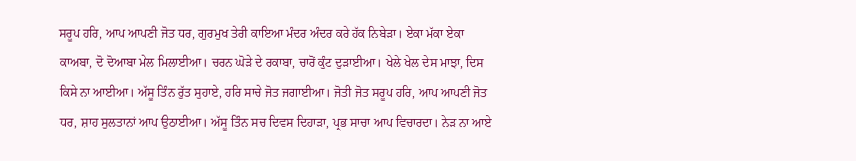ਸਰੂਪ ਹਰਿ, ਆਪ ਆਪਣੀ ਜੋਤ ਧਰ, ਗੁਰਮੁਖ ਤੇਰੀ ਕਾਇਆ ਮੰਦਰ ਅੰਦਰ ਕਰੇ ਹੱਕ ਨਿਬੇੜਾ। ਏਕਾ ਮੱਕਾ ਏਕਾ ਕਾਅਬਾ, ਦੋ ਦੋਆਬਾ ਮੇਲ ਮਿਲਾਈਆ। ਚਰਨ ਘੋੜੇ ਦੇ ਰਕਾਬਾ, ਚਾਰੋਂ ਕੁੰਟ ਦੁੜਾਈਆ। ਖੇਲੇ ਖੇਲ ਦੇਸ ਮਾਝਾ, ਦਿਸ ਕਿਸੇ ਨਾ ਆਈਆ। ਅੱਸੂ ਤਿੰਨ ਰੁੱਤ ਸੁਹਾਏ, ਹਰਿ ਸਾਚੇ ਜੋਤ ਜਗਾਈਆ। ਜੋਤੀ ਜੋਤ ਸਰੂਪ ਹਰਿ, ਆਪ ਆਪਣੀ ਜੋਤ ਧਰ, ਸ਼ਾਹ ਸੁਲਤਾਨਾਂ ਆਪ ਉਠਾਈਆ। ਅੱਸੂ ਤਿੰਨ ਸਚ ਦਿਵਸ ਦਿਹਾੜਾ, ਪ੍ਰਭ ਸਾਚਾ ਆਪ ਵਿਚਾਰਦਾ। ਨੇੜ ਨਾ ਆਏ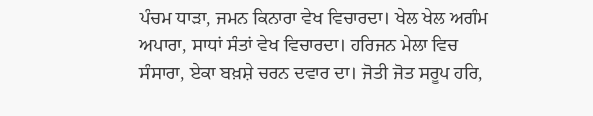ਪੰਚਮ ਧਾੜਾ, ਜਮਨ ਕਿਨਾਰਾ ਵੇਖ ਵਿਚਾਰਦਾ। ਖੇਲ ਖੇਲ ਅਗੰਮ ਅਪਾਰਾ, ਸਾਧਾਂ ਸੰਤਾਂ ਵੇਖ ਵਿਚਾਰਦਾ। ਹਰਿਜਨ ਮੇਲਾ ਵਿਚ ਸੰਸਾਰਾ, ਏਕਾ ਬਖ਼ਸ਼ੇ ਚਰਨ ਦਵਾਰ ਦਾ। ਜੋਤੀ ਜੋਤ ਸਰੂਪ ਹਰਿ,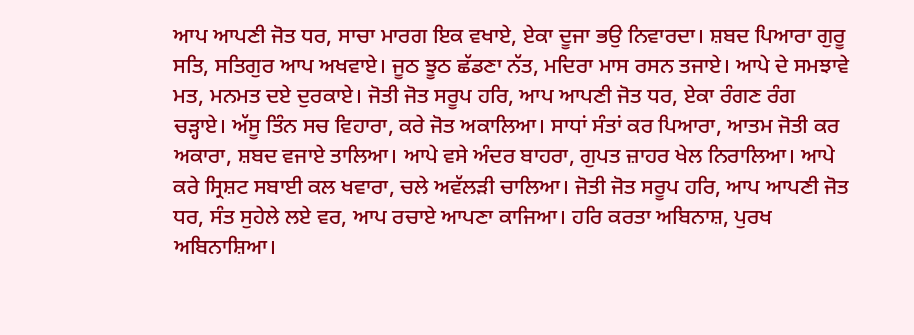ਆਪ ਆਪਣੀ ਜੋਤ ਧਰ, ਸਾਚਾ ਮਾਰਗ ਇਕ ਵਖਾਏ, ਏਕਾ ਦੂਜਾ ਭਉ ਨਿਵਾਰਦਾ। ਸ਼ਬਦ ਪਿਆਰਾ ਗੁਰੂ ਸਤਿ, ਸਤਿਗੁਰ ਆਪ ਅਖਵਾਏ। ਜੂਠ ਝੂਠ ਛੱਡਣਾ ਨੱਤ, ਮਦਿਰਾ ਮਾਸ ਰਸਨ ਤਜਾਏ। ਆਪੇ ਦੇ ਸਮਝਾਵੇ ਮਤ, ਮਨਮਤ ਦਏ ਦੁਰਕਾਏ। ਜੋਤੀ ਜੋਤ ਸਰੂਪ ਹਰਿ, ਆਪ ਆਪਣੀ ਜੋਤ ਧਰ, ਏਕਾ ਰੰਗਣ ਰੰਗ ਚੜ੍ਹਾਏ। ਅੱਸੂ ਤਿੰਨ ਸਚ ਵਿਹਾਰਾ, ਕਰੇ ਜੋਤ ਅਕਾਲਿਆ। ਸਾਧਾਂ ਸੰਤਾਂ ਕਰ ਪਿਆਰਾ, ਆਤਮ ਜੋਤੀ ਕਰ ਅਕਾਰਾ, ਸ਼ਬਦ ਵਜਾਏ ਤਾਲਿਆ। ਆਪੇ ਵਸੇ ਅੰਦਰ ਬਾਹਰਾ, ਗੁਪਤ ਜ਼ਾਹਰ ਖੇਲ ਨਿਰਾਲਿਆ। ਆਪੇ ਕਰੇ ਸ੍ਰਿਸ਼ਟ ਸਬਾਈ ਕਲ ਖਵਾਰਾ, ਚਲੇ ਅਵੱਲੜੀ ਚਾਲਿਆ। ਜੋਤੀ ਜੋਤ ਸਰੂਪ ਹਰਿ, ਆਪ ਆਪਣੀ ਜੋਤ ਧਰ, ਸੰਤ ਸੁਹੇਲੇ ਲਏ ਵਰ, ਆਪ ਰਚਾਏ ਆਪਣਾ ਕਾਜਿਆ। ਹਰਿ ਕਰਤਾ ਅਬਿਨਾਸ਼, ਪੁਰਖ ਅਬਿਨਾਸ਼ਿਆ।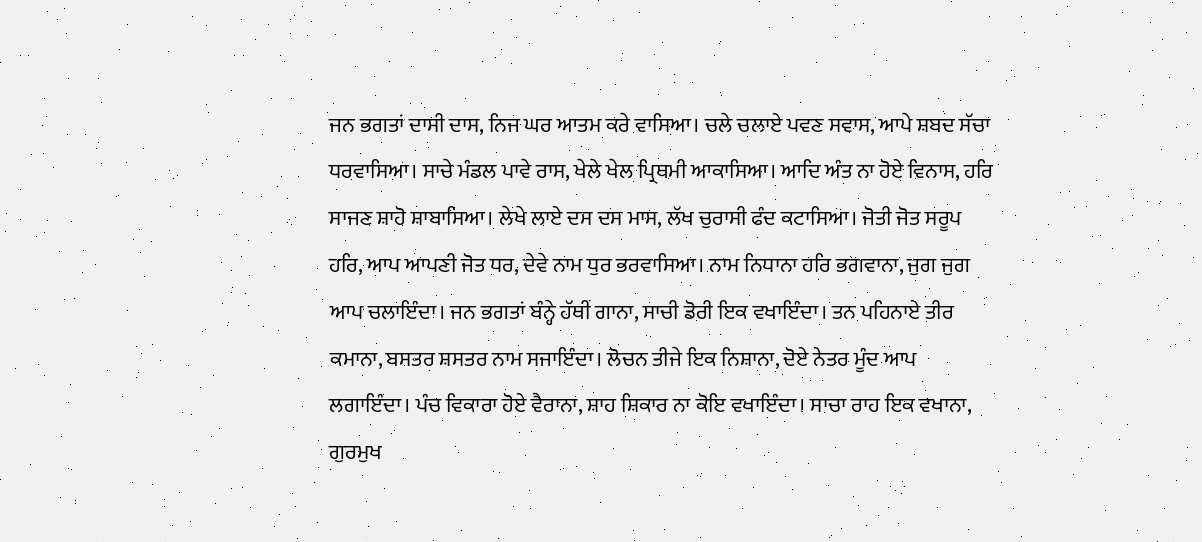ਜਨ ਭਗਤਾਂ ਦਾਸੀ ਦਾਸ, ਨਿਜ ਘਰ ਆਤਮ ਕਰੇ ਵਾਸਿਆ। ਚਲੇ ਚਲਾਏ ਪਵਣ ਸਵਾਸ, ਆਪੇ ਸ਼ਬਦ ਸੱਚਾ ਧਰਵਾਸਿਆ। ਸਾਚੇ ਮੰਡਲ ਪਾਵੇ ਰਾਸ, ਖੇਲੇ ਖੇਲ ਪ੍ਰਿਥਮੀ ਆਕਾਸਿਆ। ਆਦਿ ਅੰਤ ਨਾ ਹੋਏ ਵਿਨਾਸ, ਹਰਿ ਸਾਜਣ ਸ਼ਾਹੋ ਸ਼ਾਬਾਸਿਆ। ਲੇਖੇ ਲਾਏ ਦਸ ਦਸ ਮਾਸ, ਲੱਖ ਚੁਰਾਸੀ ਫੰਦ ਕਟਾਸਿਆ। ਜੋਤੀ ਜੋਤ ਸਰੂਪ ਹਰਿ, ਆਪ ਆਪਣੀ ਜੋਤ ਧਰ, ਦੇਵੇ ਨਾਮ ਧੁਰ ਭਰਵਾਸਿਆ। ਨਾਮ ਨਿਧਾਨਾ ਹਰਿ ਭਗਵਾਨਾ, ਜੁਗ ਜੁਗ ਆਪ ਚਲਾਇੰਦਾ। ਜਨ ਭਗਤਾਂ ਬੰਨ੍ਹੇ ਹੱਥੀਂ ਗਾਨਾ, ਸਾਚੀ ਡੋਰੀ ਇਕ ਵਖਾਇੰਦਾ। ਤਨ ਪਹਿਨਾਏ ਤੀਰ ਕਮਾਨਾ, ਬਸਤਰ ਸ਼ਸਤਰ ਨਾਮ ਸਜਾਇੰਦਾ। ਲੋਚਨ ਤੀਜੇ ਇਕ ਨਿਸ਼ਾਨਾ, ਦੋਏ ਨੇਤਰ ਮੂੰਦ ਆਪ ਲਗਾਇੰਦਾ। ਪੰਚ ਵਿਕਾਰਾ ਹੋਏ ਵੈਰਾਨਾ, ਸ਼ਾਹ ਸ਼ਿਕਾਰ ਨਾ ਕੋਇ ਵਖਾਇੰਦਾ। ਸਾਚਾ ਰਾਹ ਇਕ ਵਖਾਨਾ, ਗੁਰਮੁਖ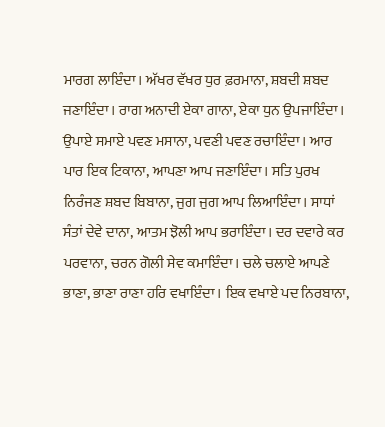ਮਾਰਗ ਲਾਇੰਦਾ। ਅੱਖਰ ਵੱਖਰ ਧੁਰ ਫ਼ਰਮਾਨਾ, ਸ਼ਬਦੀ ਸ਼ਬਦ ਜਣਾਇੰਦਾ। ਰਾਗ ਅਨਾਦੀ ਏਕਾ ਗਾਨਾ, ਏਕਾ ਧੁਨ ਉਪਜਾਇੰਦਾ। ਉਪਾਏ ਸਮਾਏ ਪਵਣ ਮਸਾਨਾ, ਪਵਣੀ ਪਵਣ ਰਚਾਇੰਦਾ। ਆਰ ਪਾਰ ਇਕ ਟਿਕਾਨਾ, ਆਪਣਾ ਆਪ ਜਣਾਇੰਦਾ। ਸਤਿ ਪੁਰਖ ਨਿਰੰਜਣ ਸ਼ਬਦ ਬਿਬਾਨਾ, ਜੁਗ ਜੁਗ ਆਪ ਲਿਆਇੰਦਾ। ਸਾਧਾਂ ਸੰਤਾਂ ਦੇਵੇ ਦਾਨਾ, ਆਤਮ ਝੋਲੀ ਆਪ ਭਰਾਇੰਦਾ। ਦਰ ਦਵਾਰੇ ਕਰ ਪਰਵਾਨਾ, ਚਰਨ ਗੋਲੀ ਸੇਵ ਕਮਾਇੰਦਾ। ਚਲੇ ਚਲਾਏ ਆਪਣੇ ਭਾਣਾ, ਭਾਣਾ ਰਾਣਾ ਹਰਿ ਵਖਾਇੰਦਾ। ਇਕ ਵਖਾਏ ਪਦ ਨਿਰਬਾਨਾ,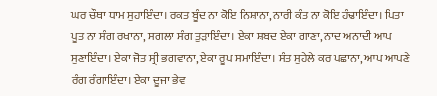ਘਰ ਚੌਥਾ ਧਾਮ ਸੁਹਾਇੰਦਾ। ਰਕਤ ਬੂੰਦ ਨਾ ਕੋਇ ਨਿਸ਼ਾਨਾ, ਨਾਰੀ ਕੰਤ ਨਾ ਕੋਇ ਹੰਢਾਇੰਦਾ। ਪਿਤਾ ਪੂਤ ਨਾ ਸੰਗ ਰਖਾਨਾ, ਸਗਲਾ ਸੰਗ ਤੁੜਾਇੰਦਾ। ਏਕਾ ਸ਼ਬਦ ਏਕਾ ਗਾਣਾ, ਨਾਦ ਅਨਾਦੀ ਆਪ ਸੁਣਾਇੰਦਾ। ਏਕਾ ਜੋਤ ਸ੍ਰੀ ਭਗਵਾਨਾ, ਏਕਾ ਰੂਪ ਸਮਾਇੰਦਾ। ਸੰਤ ਸੁਹੇਲੇ ਕਰ ਪਛਾਨਾ, ਆਪ ਆਪਣੇ ਰੰਗ ਰੰਗਾਇੰਦਾ। ਏਕਾ ਦੂਜਾ ਭੇਵ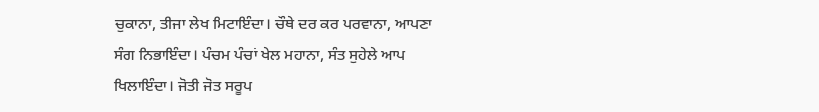ਚੁਕਾਨਾ, ਤੀਜਾ ਲੇਖ ਮਿਟਾਇੰਦਾ। ਚੌਥੇ ਦਰ ਕਰ ਪਰਵਾਨਾ, ਆਪਣਾ ਸੰਗ ਨਿਭਾਇੰਦਾ। ਪੰਚਮ ਪੰਚਾਂ ਖੇਲ ਮਹਾਨਾ, ਸੰਤ ਸੁਹੇਲੇ ਆਪ ਖਿਲਾਇੰਦਾ। ਜੋਤੀ ਜੋਤ ਸਰੂਪ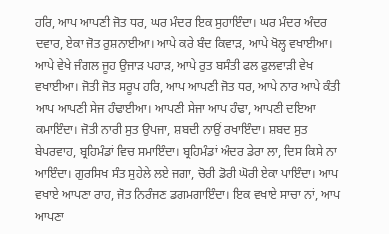ਹਰਿ, ਆਪ ਆਪਣੀ ਜੋਤ ਧਰ, ਘਰ ਮੰਦਰ ਇਕ ਸੁਹਾਇੰਦਾ। ਘਰ ਮੰਦਰ ਅੰਦਰ ਦਵਾਰ, ਏਕਾ ਜੋਤ ਰੁਸ਼ਨਾਈਆ। ਆਪੇ ਕਰੇ ਬੰਦ ਕਿਵਾੜ, ਆਪੇ ਖੋਲ੍ਹ ਵਖਾਈਆ। ਆਪੇ ਵੇਖੇ ਜੰਗਲ ਜੂਹ ਉਜਾੜ ਪਹਾੜ, ਆਪੇ ਰੁਤ ਬਸੰਤੀ ਫਲ ਫੁਲਵਾੜੀ ਵੇਖ ਵਖਾਈਆ। ਜੋਤੀ ਜੋਤ ਸਰੂਪ ਹਰਿ, ਆਪ ਆਪਣੀ ਜੋਤ ਧਰ, ਆਪੇ ਨਾਰ ਆਪੇ ਕੰਤੀ ਆਪ ਆਪਣੀ ਸੇਜ ਹੰਢਾਈਆ। ਆਪਣੀ ਸੇਜਾ ਆਪ ਹੰਢਾ, ਆਪਣੀ ਦਇਆ ਕਮਾਇੰਦਾ। ਜੋਤੀ ਨਾਰੀ ਸੁਤ ਉਪਜਾ, ਸ਼ਬਦੀ ਨਾਉਂ ਰਖਾਇੰਦਾ। ਸ਼ਬਦ ਸੁਤ ਬੇਪਰਵਾਹ, ਬ੍ਰਹਿਮੰਡਾਂ ਵਿਚ ਸਮਾਇੰਦਾ। ਬ੍ਰਹਿਮੰਡਾਂ ਅੰਦਰ ਡੇਰਾ ਲਾ, ਦਿਸ ਕਿਸੇ ਨਾ ਆਇੰਦਾ। ਗੁਰਸਿਖ ਸੰਤ ਸੁਹੇਲੇ ਲਏ ਜਗਾ, ਚੋਰੀ ਡੋਰੀ ਘੋਰੀ ਏਕਾ ਪਾਇੰਦਾ। ਆਪ ਵਖਾਏ ਆਪਣਾ ਰਾਹ, ਜੋਤ ਨਿਰੰਜਣ ਡਗਮਗਾਇੰਦਾ। ਇਕ ਵਖਾਏ ਸਾਚਾ ਨਾਂ, ਆਪ ਆਪਣਾ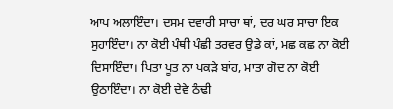ਆਪ ਅਲਾਇੰਦਾ। ਦਸਮ ਦਵਾਰੀ ਸਾਚਾ ਥਾਂ, ਦਰ ਘਰ ਸਾਚਾ ਇਕ ਸੁਹਾਇੰਦਾ। ਨਾ ਕੋਈ ਪੰਥੀ ਪੰਛੀ ਤਰਵਰ ਉਡੇ ਕਾਂ, ਮਛ ਕਛ ਨਾ ਕੋਈ ਦਿਸਾਇੰਦਾ। ਪਿਤਾ ਪੂਤ ਨਾ ਪਕੜੇ ਬਾਂਹ, ਮਾਤਾ ਗੋਦ ਨਾ ਕੋਈ ਉਠਾਇੰਦਾ। ਨਾ ਕੋਈ ਦੇਵੇ ਠੰਢੀ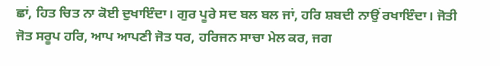ਛਾਂ, ਹਿਤ ਚਿਤ ਨਾ ਕੋਈ ਦੁਖਾਇੰਦਾ। ਗੁਰ ਪੂਰੇ ਸਦ ਬਲ ਬਲ ਜਾਂ, ਹਰਿ ਸ਼ਬਦੀ ਨਾਉਂ ਰਖਾਇੰਦਾ। ਜੋਤੀ ਜੋਤ ਸਰੂਪ ਹਰਿ, ਆਪ ਆਪਣੀ ਜੋਤ ਧਰ, ਹਰਿਜਨ ਸਾਚਾ ਮੇਲ ਕਰ, ਜਗ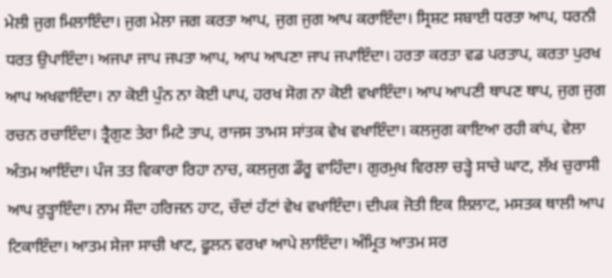ਮੇਲੀ ਜੁਗ ਮਿਲਾਇੰਦਾ। ਜੁਗ ਮੇਲਾ ਜਗ ਕਰਤਾ ਆਪ, ਜੁਗ ਜੁਗ ਆਪ ਕਰਾਇੰਦਾ। ਸ੍ਰਿਸ਼ਟ ਸਬਾਈ ਧਰਤਾ ਆਪ, ਧਰਨੀ ਧਰਤ ਉਪਾਇੰਦਾ। ਅਜਪਾ ਜਾਪ ਜਪਤਾ ਆਪ, ਆਪ ਆਪਣਾ ਜਾਪ ਜਪਾਇੰਦਾ। ਹਰਤਾ ਕਰਤਾ ਵਡ ਪਰਤਾਪ, ਕਰਤਾ ਪੁਰਖ ਆਪ ਅਖਵਾਇੰਦਾ। ਨਾ ਕੋਈ ਪੁੰਨ ਨਾ ਕੋਈ ਪਾਪ, ਹਰਖ ਸੋਗ ਨਾ ਕੋਈ ਵਖਾਇੰਦਾ। ਆਪ ਆਪਣੀ ਥਾਪਣ ਥਾਪ, ਜੁਗ ਜੁਗ ਰਚਨ ਰਚਾਇੰਦਾ। ਤ੍ਰੈਗੁਣ ਤੇਰਾ ਮਿਟੇ ਤਾਪ, ਰਾਜਸ ਤਾਮਸ ਸਾਂਤਕ ਵੇਖ ਵਖਾਇੰਦਾ। ਕਲਜੁਗ ਕਾਇਆ ਰਹੀ ਕਾਂਪ, ਵੇਲਾ ਅੰਤਮ ਆਇੰਦਾ। ਪੰਜ ਤਤ ਵਿਕਾਰਾ ਰਿਹਾ ਨਾਚ, ਕਲਜੁਗ ਡੌਰੂ ਵਾਹਿੰਦਾ। ਗੁਰਮੁਖ ਵਿਰਲਾ ਚੜ੍ਹੇ ਸਾਚੇ ਘਾਟ, ਲੱਖ ਚੁਰਾਸੀ ਆਪ ਰੁੜ੍ਹਾਇੰਦਾ। ਨਾਮ ਸੌਦਾ ਹਰਿਜਨ ਹਾਟ, ਚੌਦਾਂ ਹੱਟਾਂ ਵੇਖ ਵਖਾਇੰਦਾ। ਦੀਪਕ ਜੋਤੀ ਇਕ ਲਿਲਾਟ, ਮਸਤਕ ਥਾਲੀ ਆਪ ਟਿਕਾਇੰਦਾ। ਆਤਮ ਸੇਜਾ ਸਾਚੀ ਖਾਟ, ਫੂਲਨ ਵਰਖਾ ਆਪੇ ਲਾਇੰਦਾ। ਅੰਮ੍ਰਿਤ ਆਤਮ ਸਰ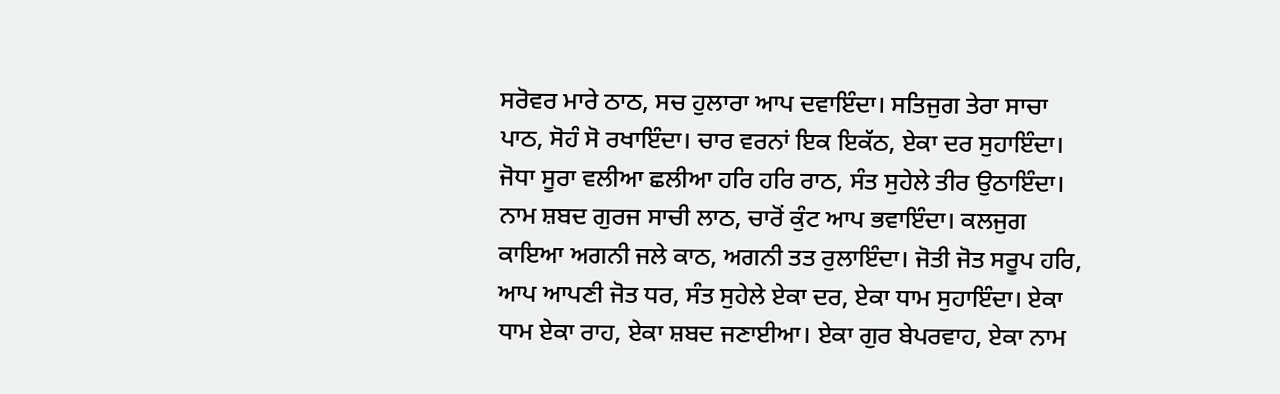ਸਰੋਵਰ ਮਾਰੇ ਠਾਠ, ਸਚ ਹੁਲਾਰਾ ਆਪ ਦਵਾਇੰਦਾ। ਸਤਿਜੁਗ ਤੇਰਾ ਸਾਚਾ ਪਾਠ, ਸੋਹੰ ਸੋ ਰਖਾਇੰਦਾ। ਚਾਰ ਵਰਨਾਂ ਇਕ ਇਕੱਠ, ਏਕਾ ਦਰ ਸੁਹਾਇੰਦਾ। ਜੋਧਾ ਸੂਰਾ ਵਲੀਆ ਛਲੀਆ ਹਰਿ ਹਰਿ ਰਾਠ, ਸੰਤ ਸੁਹੇਲੇ ਤੀਰ ਉਠਾਇੰਦਾ। ਨਾਮ ਸ਼ਬਦ ਗੁਰਜ ਸਾਚੀ ਲਾਠ, ਚਾਰੋਂ ਕੁੰਟ ਆਪ ਭਵਾਇੰਦਾ। ਕਲਜੁਗ ਕਾਇਆ ਅਗਨੀ ਜਲੇ ਕਾਠ, ਅਗਨੀ ਤਤ ਰੁਲਾਇੰਦਾ। ਜੋਤੀ ਜੋਤ ਸਰੂਪ ਹਰਿ, ਆਪ ਆਪਣੀ ਜੋਤ ਧਰ, ਸੰਤ ਸੁਹੇਲੇ ਏਕਾ ਦਰ, ਏਕਾ ਧਾਮ ਸੁਹਾਇੰਦਾ। ਏਕਾ ਧਾਮ ਏਕਾ ਰਾਹ, ਏਕਾ ਸ਼ਬਦ ਜਣਾਈਆ। ਏਕਾ ਗੁਰ ਬੇਪਰਵਾਹ, ਏਕਾ ਨਾਮ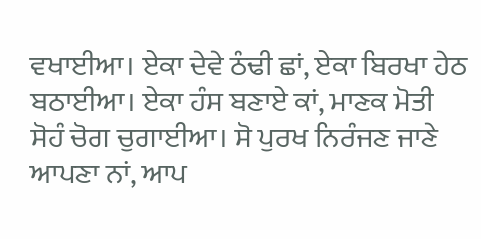ਵਖਾਈਆ। ਏਕਾ ਦੇਵੇ ਠੰਢੀ ਛਾਂ, ਏਕਾ ਬਿਰਖਾ ਹੇਠ ਬਠਾਈਆ। ਏਕਾ ਹੰਸ ਬਣਾਏ ਕਾਂ, ਮਾਣਕ ਮੋਤੀ ਸੋਹੰ ਚੋਗ ਚੁਗਾਈਆ। ਸੋ ਪੁਰਖ ਨਿਰੰਜਣ ਜਾਣੇ ਆਪਣਾ ਨਾਂ, ਆਪ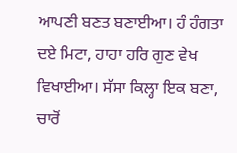ਆਪਣੀ ਬਣਤ ਬਣਾਈਆ। ਹੰ ਹੰਗਤਾ ਦਏ ਮਿਟਾ, ਹਾਹਾ ਹਰਿ ਗੁਣ ਵੇਖ ਵਿਖਾਈਆ। ਸੱਸਾ ਕਿਲ੍ਹਾ ਇਕ ਬਣਾ, ਚਾਰੋਂ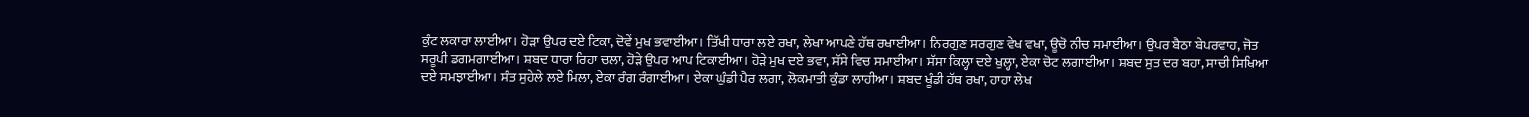ਕੁੰਟ ਲਕਾਰਾ ਲਾਈਆ। ਹੋੜਾ ਉਪਰ ਦਏ ਟਿਕਾ, ਦੋਵੇਂ ਮੁਖ ਭਵਾਈਆ। ਤਿੱਖੀ ਧਾਰਾ ਲਏ ਰਖਾ, ਲੇਖਾ ਆਪਣੇ ਹੱਥ ਰਖਾਈਆ। ਨਿਰਗੁਣ ਸਰਗੁਣ ਵੇਖ ਵਖਾ, ਊਚੋ ਨੀਚ ਸਮਾਈਆ। ਉਪਰ ਬੈਠਾ ਬੇਪਰਵਾਹ, ਜੋਤ ਸਰੂਪੀ ਡਗਮਗਾਈਆ। ਸ਼ਬਦ ਧਾਰਾ ਰਿਹਾ ਚਲਾ, ਹੋੜੇ ਉਪਰ ਆਪ ਟਿਕਾਈਆ। ਹੋੜੇ ਮੁਖ ਦਏ ਭਵਾ, ਸੱਸੇ ਵਿਚ ਸਮਾਈਆ। ਸੱਸਾ ਕਿਲ੍ਹਾ ਦਏ ਖੁਲ੍ਹਾ, ਏਕਾ ਚੋਟ ਲਗਾਈਆ। ਸ਼ਬਦ ਸੁਤ ਦਰ ਬਹਾ, ਸਾਚੀ ਸਿਖਿਆ ਦਏ ਸਮਝਾਈਆ। ਸੰਤ ਸੁਹੇਲੇ ਲਏ ਮਿਲਾ, ਏਕਾ ਰੰਗ ਰੰਗਾਈਆ। ਏਕਾ ਘੁੰਡੀ ਪੈਰ ਲਗਾ, ਲੋਕਮਾਤੀ ਕੁੰਡਾ ਲਾਹੀਆ। ਸ਼ਬਦ ਖੂੰਡੀ ਹੱਥ ਰਖਾ, ਹਾਹਾ ਲੇਖ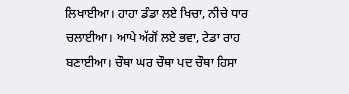ਲਿਖਾਈਆ। ਹਾਹਾ ਡੰਡਾ ਲਏ ਖਿਚਾ, ਨੀਚੇ ਧਾਰ ਚਲਾਈਆ। ਆਪੇ ਅੱਗੋਂ ਲਏ ਭਵਾ, ਟੇਡਾ ਰਾਹ ਬਣਾਈਆ। ਚੌਥਾ ਘਰ ਚੌਥਾ ਪਦ ਚੌਥਾ ਹਿਸਾ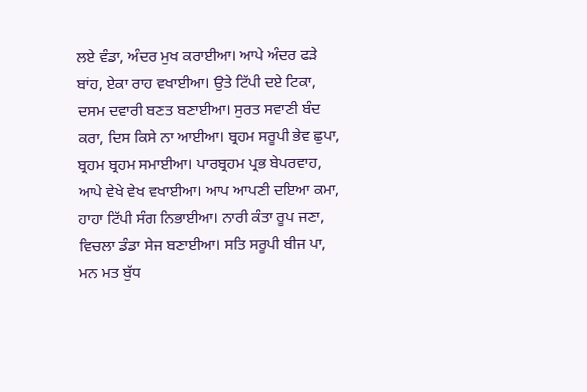ਲਏ ਵੰਡਾ, ਅੰਦਰ ਮੁਖ ਕਰਾਈਆ। ਆਪੇ ਅੰਦਰ ਫੜੇ ਬਾਂਹ, ਏਕਾ ਰਾਹ ਵਖਾਈਆ। ਉਤੇ ਟਿੱਪੀ ਦਏ ਟਿਕਾ, ਦਸਮ ਦਵਾਰੀ ਬਣਤ ਬਣਾਈਆ। ਸੁਰਤ ਸਵਾਣੀ ਬੰਦ ਕਰਾ, ਦਿਸ ਕਿਸੇ ਨਾ ਆਈਆ। ਬ੍ਰਹਮ ਸਰੂਪੀ ਭੇਵ ਛੁਪਾ, ਬ੍ਰਹਮ ਬ੍ਰਹਮ ਸਮਾਈਆ। ਪਾਰਬ੍ਰਹਮ ਪ੍ਰਭ ਬੇਪਰਵਾਹ, ਆਪੇ ਵੇਖੇ ਵੇਖ ਵਖਾਈਆ। ਆਪ ਆਪਣੀ ਦਇਆ ਕਮਾ, ਹਾਹਾ ਟਿੱਪੀ ਸੰਗ ਨਿਭਾਈਆ। ਨਾਰੀ ਕੰਤਾ ਰੂਪ ਜਣਾ, ਵਿਚਲਾ ਡੰਡਾ ਸੇਜ ਬਣਾਈਆ। ਸਤਿ ਸਰੂਪੀ ਬੀਜ ਪਾ, ਮਨ ਮਤ ਬੁੱਧ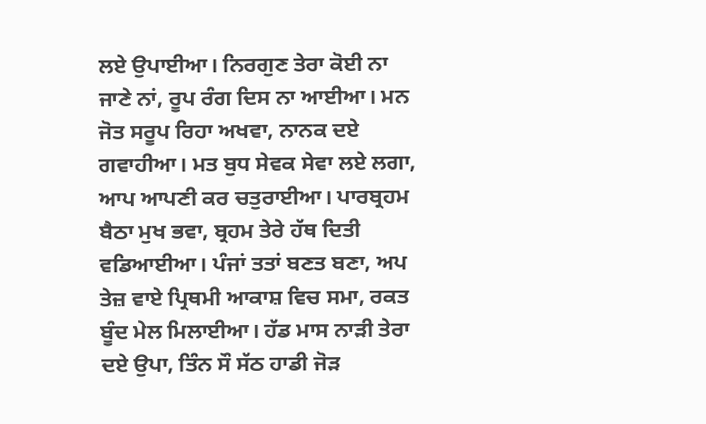ਲਏ ਉਪਾਈਆ। ਨਿਰਗੁਣ ਤੇਰਾ ਕੋਈ ਨਾ ਜਾਣੇ ਨਾਂ, ਰੂਪ ਰੰਗ ਦਿਸ ਨਾ ਆਈਆ। ਮਨ ਜੋਤ ਸਰੂਪ ਰਿਹਾ ਅਖਵਾ, ਨਾਨਕ ਦਏ ਗਵਾਹੀਆ। ਮਤ ਬੁਧ ਸੇਵਕ ਸੇਵਾ ਲਏ ਲਗਾ, ਆਪ ਆਪਣੀ ਕਰ ਚਤੁਰਾਈਆ। ਪਾਰਬ੍ਰਹਮ ਬੈਠਾ ਮੁਖ ਭਵਾ, ਬ੍ਰਹਮ ਤੇਰੇ ਹੱਥ ਦਿਤੀ ਵਡਿਆਈਆ। ਪੰਜਾਂ ਤਤਾਂ ਬਣਤ ਬਣਾ, ਅਪ ਤੇਜ਼ ਵਾਏ ਪ੍ਰਿਥਮੀ ਆਕਾਸ਼ ਵਿਚ ਸਮਾ, ਰਕਤ ਬੂੰਦ ਮੇਲ ਮਿਲਾਈਆ। ਹੱਡ ਮਾਸ ਨਾੜੀ ਤੇਰਾ ਦਏ ਉਪਾ, ਤਿੰਨ ਸੌ ਸੱਠ ਹਾਡੀ ਜੋੜ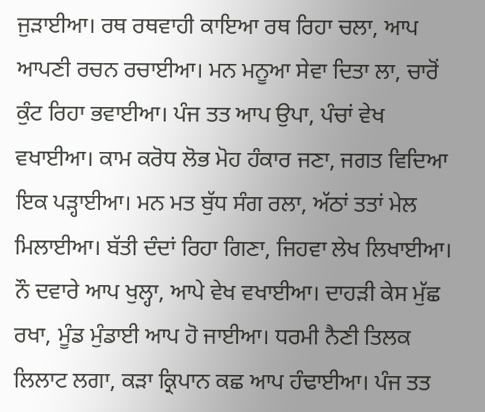ਜੁੜਾਈਆ। ਰਥ ਰਥਵਾਹੀ ਕਾਇਆ ਰਥ ਰਿਹਾ ਚਲਾ, ਆਪ ਆਪਣੀ ਰਚਨ ਰਚਾਈਆ। ਮਨ ਮਨੂਆ ਸੇਵਾ ਦਿਤਾ ਲਾ, ਚਾਰੋਂ ਕੁੰਟ ਰਿਹਾ ਭਵਾਈਆ। ਪੰਜ ਤਤ ਆਪ ਉਪਾ, ਪੰਚਾਂ ਵੇਖ ਵਖਾਈਆ। ਕਾਮ ਕਰੋਧ ਲੋਭ ਮੋਹ ਹੰਕਾਰ ਜਣਾ, ਜਗਤ ਵਿਦਿਆ ਇਕ ਪੜ੍ਹਾਈਆ। ਮਨ ਮਤ ਬੁੱਧ ਸੰਗ ਰਲਾ, ਅੱਠਾਂ ਤਤਾਂ ਮੇਲ ਮਿਲਾਈਆ। ਬੱਤੀ ਦੰਦਾਂ ਰਿਹਾ ਗਿਣਾ, ਜਿਹਵਾ ਲੇਖ ਲਿਖਾਈਆ। ਨੌ ਦਵਾਰੇ ਆਪ ਖੁਲ੍ਹਾ, ਆਪੇ ਵੇਖ ਵਖਾਈਆ। ਦਾਹੜੀ ਕੇਸ ਮੁੱਛ ਰਖਾ, ਮੂੰਡ ਮੁੰਡਾਈ ਆਪ ਹੋ ਜਾਈਆ। ਧਰਮੀ ਨੈਣੀ ਤਿਲਕ ਲਿਲਾਟ ਲਗਾ, ਕੜਾ ਕ੍ਰਿਪਾਨ ਕਛ ਆਪ ਹੰਢਾਈਆ। ਪੰਜ ਤਤ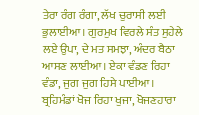ਤੇਰਾ ਰੰਗ ਰੰਗਾ, ਲੱਖ ਚੁਰਾਸੀ ਲਈ ਭੁਲਾਈਆ। ਗੁਰਮੁਖ ਵਿਰਲੇ ਸੰਤ ਸੁਹੇਲੇ ਲਏ ਉਪਾ, ਦੇ ਮਤ ਸਮਝਾ, ਅੰਦਰ ਬੈਠਾ ਆਸਣ ਲਾਈਆ। ਏਕਾ ਵੰਡਣ ਰਿਹਾ ਵੰਡਾ, ਜੁਗ ਜੁਗ ਹਿਸੇ ਪਾਈਆ। ਬ੍ਰਹਿਮੰਡਾਂ ਖੋਜ ਰਿਹਾ ਖੁਜਾ, ਖੋਜਣਹਾਰਾ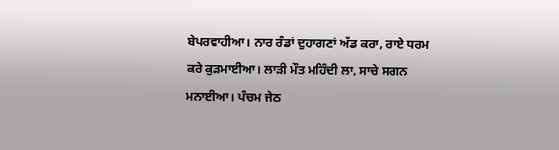ਬੇਪਰਵਾਹੀਆ। ਨਾਰ ਰੰਡਾਂ ਦੁਹਾਗਣਾਂ ਅੱਡ ਕਰਾ, ਰਾਏ ਧਰਮ ਕਰੇ ਕੁੜਮਾਈਆ। ਲਾੜੀ ਮੌਤ ਮਹਿੰਦੀ ਲਾ, ਸਾਚੇ ਸਗਨ ਮਨਾਈਆ। ਪੰਚਮ ਜੇਠ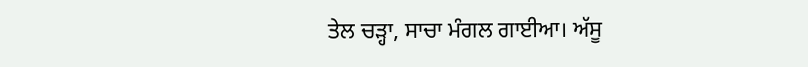ਤੇਲ ਚੜ੍ਹਾ, ਸਾਚਾ ਮੰਗਲ ਗਾਈਆ। ਅੱਸੂ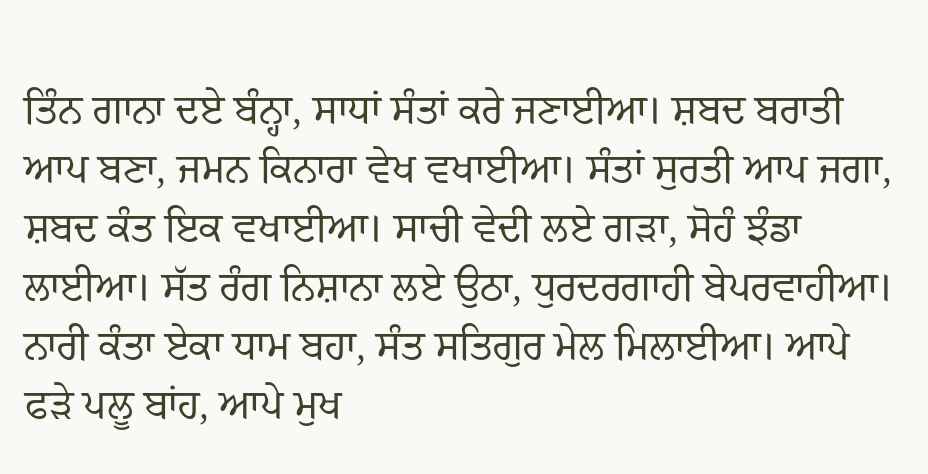ਤਿੰਨ ਗਾਨਾ ਦਏ ਬੰਨ੍ਹਾ, ਸਾਧਾਂ ਸੰਤਾਂ ਕਰੇ ਜਣਾਈਆ। ਸ਼ਬਦ ਬਰਾਤੀ ਆਪ ਬਣਾ, ਜਮਨ ਕਿਨਾਰਾ ਵੇਖ ਵਖਾਈਆ। ਸੰਤਾਂ ਸੁਰਤੀ ਆਪ ਜਗਾ, ਸ਼ਬਦ ਕੰਤ ਇਕ ਵਖਾਈਆ। ਸਾਚੀ ਵੇਦੀ ਲਏ ਗੜਾ, ਸੋਹੰ ਝੰਡਾ ਲਾਈਆ। ਸੱਤ ਰੰਗ ਨਿਸ਼ਾਨਾ ਲਏ ਉਠਾ, ਧੁਰਦਰਗਾਹੀ ਬੇਪਰਵਾਹੀਆ। ਨਾਰੀ ਕੰਤਾ ਏਕਾ ਧਾਮ ਬਹਾ, ਸੰਤ ਸਤਿਗੁਰ ਮੇਲ ਮਿਲਾਈਆ। ਆਪੇ ਫੜੇ ਪਲੂ ਬਾਂਹ, ਆਪੇ ਮੁਖ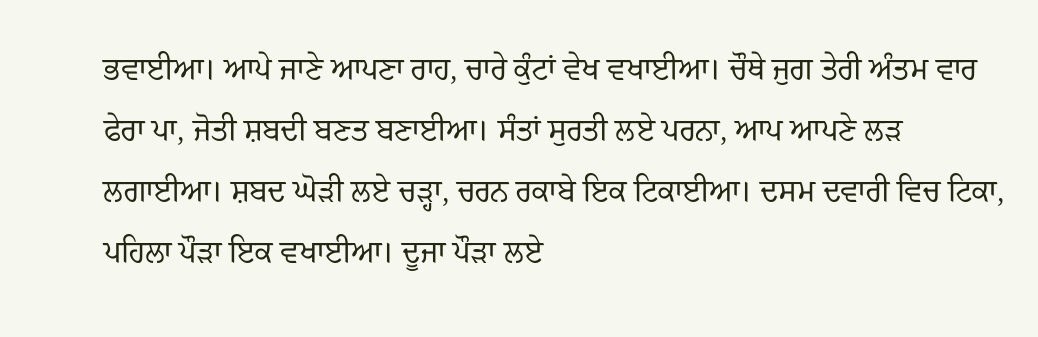ਭਵਾਈਆ। ਆਪੇ ਜਾਣੇ ਆਪਣਾ ਰਾਹ, ਚਾਰੇ ਕੁੰਟਾਂ ਵੇਖ ਵਖਾਈਆ। ਚੌਥੇ ਜੁਗ ਤੇਰੀ ਅੰਤਮ ਵਾਰ ਫੇਰਾ ਪਾ, ਜੋਤੀ ਸ਼ਬਦੀ ਬਣਤ ਬਣਾਈਆ। ਸੰਤਾਂ ਸੁਰਤੀ ਲਏ ਪਰਨਾ, ਆਪ ਆਪਣੇ ਲੜ ਲਗਾਈਆ। ਸ਼ਬਦ ਘੋੜੀ ਲਏ ਚੜ੍ਹਾ, ਚਰਨ ਰਕਾਬੇ ਇਕ ਟਿਕਾਈਆ। ਦਸਮ ਦਵਾਰੀ ਵਿਚ ਟਿਕਾ, ਪਹਿਲਾ ਪੌੜਾ ਇਕ ਵਖਾਈਆ। ਦੂਜਾ ਪੌੜਾ ਲਏ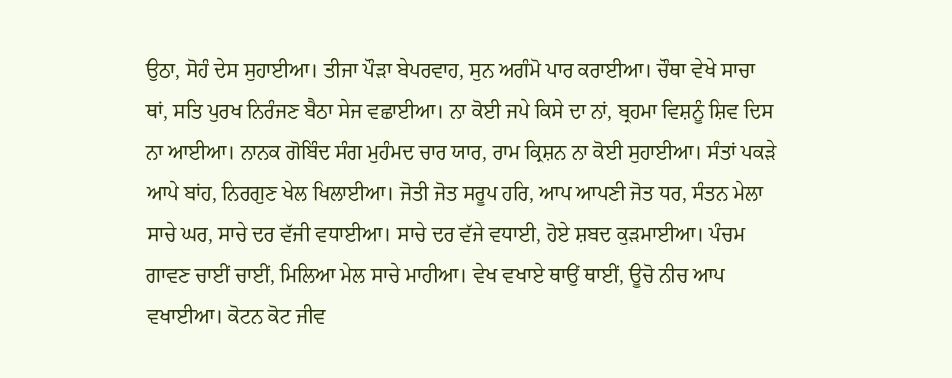ਉਠਾ, ਸੋਹੰ ਦੇਸ ਸੁਹਾਈਆ। ਤੀਜਾ ਪੌੜਾ ਬੇਪਰਵਾਹ, ਸੁਨ ਅਗੰਮੋ ਪਾਰ ਕਰਾਈਆ। ਚੌਥਾ ਵੇਖੇ ਸਾਚਾ ਥਾਂ, ਸਤਿ ਪੁਰਖ ਨਿਰੰਜਣ ਬੈਠਾ ਸੇਜ ਵਛਾਈਆ। ਨਾ ਕੋਈ ਜਪੇ ਕਿਸੇ ਦਾ ਨਾਂ, ਬ੍ਰਹਮਾ ਵਿਸ਼ਨੂੰ ਸ਼ਿਵ ਦਿਸ ਨਾ ਆਈਆ। ਨਾਨਕ ਗੋਬਿੰਦ ਸੰਗ ਮੁਹੰਮਦ ਚਾਰ ਯਾਰ, ਰਾਮ ਕ੍ਰਿਸ਼ਨ ਨਾ ਕੋਈ ਸੁਹਾਈਆ। ਸੰਤਾਂ ਪਕੜੇ ਆਪੇ ਬਾਂਹ, ਨਿਰਗੁਣ ਖੇਲ ਖਿਲਾਈਆ। ਜੋਤੀ ਜੋਤ ਸਰੂਪ ਹਰਿ, ਆਪ ਆਪਣੀ ਜੋਤ ਧਰ, ਸੰਤਨ ਮੇਲਾ ਸਾਚੇ ਘਰ, ਸਾਚੇ ਦਰ ਵੱਜੀ ਵਧਾਈਆ। ਸਾਚੇ ਦਰ ਵੱਜੇ ਵਧਾਈ, ਹੋਏ ਸ਼ਬਦ ਕੁੜਮਾਈਆ। ਪੰਚਮ ਗਾਵਣ ਚਾਈਂ ਚਾਈਂ, ਮਿਲਿਆ ਮੇਲ ਸਾਚੇ ਮਾਹੀਆ। ਵੇਖ ਵਖਾਏ ਥਾਉਂ ਥਾਈਂ, ਊਚੋ ਨੀਚ ਆਪ ਵਖਾਈਆ। ਕੋਟਨ ਕੋਟ ਜੀਵ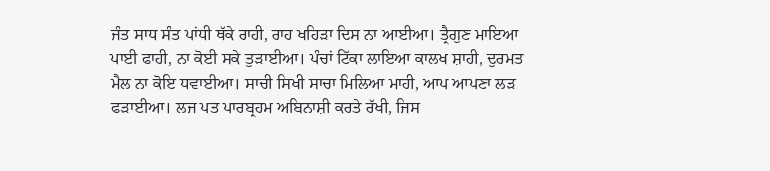ਜੰਤ ਸਾਧ ਸੰਤ ਪਾਂਧੀ ਥੱਕੇ ਰਾਹੀ, ਰਾਹ ਖਹਿੜਾ ਦਿਸ ਨਾ ਆਈਆ। ਤ੍ਰੈਗੁਣ ਮਾਇਆ ਪਾਈ ਫਾਹੀ, ਨਾ ਕੋਈ ਸਕੇ ਤੁੜਾਈਆ। ਪੰਚਾਂ ਟਿੱਕਾ ਲਾਇਆ ਕਾਲਖ ਸ਼ਾਹੀ, ਦੁਰਮਤ ਮੈਲ ਨਾ ਕੋਇ ਧਵਾਈਆ। ਸਾਚੀ ਸਿਖੀ ਸਾਚਾ ਮਿਲਿਆ ਮਾਹੀ, ਆਪ ਆਪਣਾ ਲੜ ਫੜਾਈਆ। ਲਜ ਪਤ ਪਾਰਬ੍ਰਹਮ ਅਬਿਨਾਸ਼ੀ ਕਰਤੇ ਰੱਖੀ, ਜਿਸ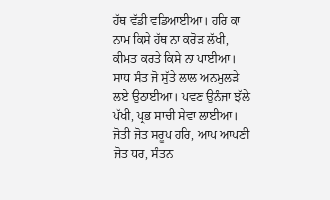ਹੱਥ ਵੱਡੀ ਵਡਿਆਈਆ। ਹਰਿ ਕਾ ਨਾਮ ਕਿਸੇ ਹੱਥ ਨਾ ਕਰੋੜ ਲੱਖੀ, ਕੀਮਤ ਕਰਤੇ ਕਿਸੇ ਨਾ ਪਾਈਆ। ਸਾਧ ਸੰਤ ਜੋ ਸੁੱਤੇ ਲਾਲ ਅਨਮੁਲੜੇ ਲਏ ਉਠਾਈਆ। ਪਵਣ ਉਨੰਜਾ ਝੱਲੇ ਪੱਖੀ, ਪ੍ਰਭ ਸਾਚੀ ਸੇਵਾ ਲਾਈਆ। ਜੋਤੀ ਜੋਤ ਸਰੂਪ ਹਰਿ, ਆਪ ਆਪਣੀ ਜੋਤ ਧਰ, ਸੰਤਨ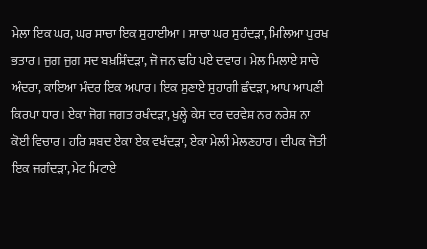ਮੇਲਾ ਇਕ ਘਰ, ਘਰ ਸਾਚਾ ਇਕ ਸੁਹਾਈਆ। ਸਾਚਾ ਘਰ ਸੁਹੰਦੜਾ, ਮਿਲਿਆ ਪੁਰਖ ਭਤਾਰ। ਜੁਗ ਜੁਗ ਸਦ ਬਖ਼ਸ਼ਿੰਦੜਾ, ਜੋ ਜਨ ਢਹਿ ਪਏ ਦਵਾਰ। ਮੇਲ ਮਿਲਾਏ ਸਾਚੇ ਅੰਦਰਾ, ਕਾਇਆ ਮੰਦਰ ਇਕ ਅਪਾਰ। ਇਕ ਸੁਣਾਏ ਸੁਹਾਗੀ ਛੰਦੜਾ, ਆਪ ਆਪਣੀ ਕਿਰਪਾ ਧਾਰ। ਏਕਾ ਜੋਗ ਜਗਤ ਰਖੰਦੜਾ, ਖੁਲ੍ਹੇ ਕੇਸ ਦਰ ਦਰਵੇਸ਼ ਨਰ ਨਰੇਸ਼ ਨਾ ਕੋਈ ਵਿਚਾਰ। ਹਰਿ ਸ਼ਬਦ ਏਕਾ ਏਕ ਵਖੰਦੜਾ, ਏਕਾ ਮੇਲੀ ਮੇਲਣਹਾਰ। ਦੀਪਕ ਜੋਤੀ ਇਕ ਜਗੰਦੜਾ, ਮੇਟ ਮਿਟਾਏ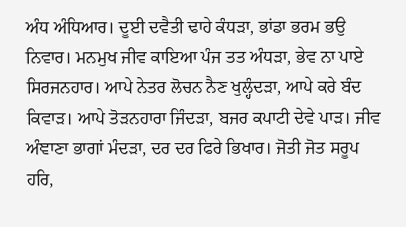ਅੰਧ ਅੰਧਿਆਰ। ਦੂਈ ਦਵੈਤੀ ਢਾਹੇ ਕੰਧੜਾ, ਭਾਂਡਾ ਭਰਮ ਭਉ ਨਿਵਾਰ। ਮਨਮੁਖ ਜੀਵ ਕਾਇਆ ਪੰਜ ਤਤ ਅੰਧੜਾ, ਭੇਵ ਨਾ ਪਾਏ ਸਿਰਜਨਹਾਰ। ਆਪੇ ਨੇਤਰ ਲੋਚਨ ਨੈਣ ਖੁਲ੍ਹੰਦੜਾ, ਆਪੇ ਕਰੇ ਬੰਦ ਕਿਵਾੜ। ਆਪੇ ਤੋੜਨਹਾਰਾ ਜਿੰਦੜਾ, ਬਜਰ ਕਪਾਟੀ ਦੇਵੇ ਪਾੜ। ਜੀਵ ਅੰਞਾਣਾ ਭਾਗਾਂ ਮੰਦੜਾ, ਦਰ ਦਰ ਫਿਰੇ ਭਿਖਾਰ। ਜੋਤੀ ਜੋਤ ਸਰੂਪ ਹਰਿ,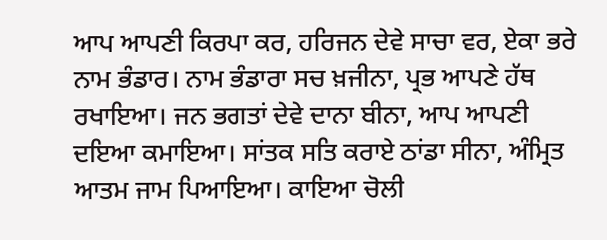ਆਪ ਆਪਣੀ ਕਿਰਪਾ ਕਰ, ਹਰਿਜਨ ਦੇਵੇ ਸਾਚਾ ਵਰ, ਏਕਾ ਭਰੇ ਨਾਮ ਭੰਡਾਰ। ਨਾਮ ਭੰਡਾਰਾ ਸਚ ਖ਼ਜੀਨਾ, ਪ੍ਰਭ ਆਪਣੇ ਹੱਥ ਰਖਾਇਆ। ਜਨ ਭਗਤਾਂ ਦੇਵੇ ਦਾਨਾ ਬੀਨਾ, ਆਪ ਆਪਣੀ ਦਇਆ ਕਮਾਇਆ। ਸਾਂਤਕ ਸਤਿ ਕਰਾਏ ਠਾਂਡਾ ਸੀਨਾ, ਅੰਮ੍ਰਿਤ ਆਤਮ ਜਾਮ ਪਿਆਇਆ। ਕਾਇਆ ਚੋਲੀ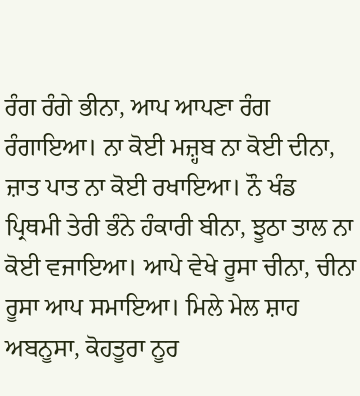ਰੰਗ ਰੰਗੇ ਭੀਨਾ, ਆਪ ਆਪਣਾ ਰੰਗ ਰੰਗਾਇਆ। ਨਾ ਕੋਈ ਮਜ਼੍ਹਬ ਨਾ ਕੋਈ ਦੀਨਾ, ਜ਼ਾਤ ਪਾਤ ਨਾ ਕੋਈ ਰਖਾਇਆ। ਨੌ ਖੰਡ ਪ੍ਰਿਥਮੀ ਤੇਰੀ ਭੰਨੇ ਹੰਕਾਰੀ ਬੀਨਾ, ਝੂਠਾ ਤਾਲ ਨਾ ਕੋਈ ਵਜਾਇਆ। ਆਪੇ ਵੇਖੇ ਰੂਸਾ ਚੀਨਾ, ਚੀਨਾ ਰੂਸਾ ਆਪ ਸਮਾਇਆ। ਮਿਲੇ ਮੇਲ ਸ਼ਾਹ ਅਬਨੂਸਾ, ਕੋਹਤੂਰਾ ਨੂਰ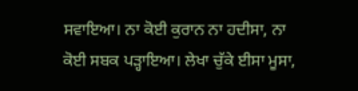ਸਵਾਇਆ। ਨਾ ਕੋਈ ਕੁਰਾਨ ਨਾ ਹਦੀਸਾ, ਨਾ ਕੋਈ ਸਬਕ ਪੜ੍ਹਾਇਆ। ਲੇਖਾ ਚੁੱਕੇ ਈਸਾ ਮੂਸਾ,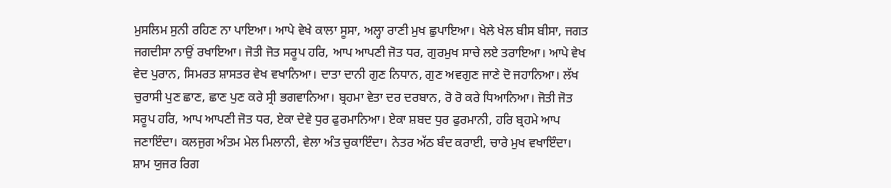ਮੁਸਲਿਮ ਸੁਨੀ ਰਹਿਣ ਨਾ ਪਾਇਆ। ਆਪੇ ਵੇਖੇ ਕਾਲਾ ਸੂਸਾ, ਅਲ੍ਹਾ ਰਾਣੀ ਮੁਖ ਛੁਪਾਇਆ। ਖੇਲੇ ਖੇਲ ਬੀਸ ਬੀਸਾ, ਜਗਤ ਜਗਦੀਸਾ ਨਾਉਂ ਰਖਾਇਆ। ਜੋਤੀ ਜੋਤ ਸਰੂਪ ਹਰਿ, ਆਪ ਆਪਣੀ ਜੋਤ ਧਰ, ਗੁਰਮੁਖ ਸਾਚੇ ਲਏ ਤਰਾਇਆ। ਆਪੇ ਵੇਖ ਵੇਦ ਪੁਰਾਨ, ਸਿਮਰਤ ਸ਼ਾਸਤਰ ਵੇਖ ਵਖਾਨਿਆ। ਦਾਤਾ ਦਾਨੀ ਗੁਣ ਨਿਧਾਨ, ਗੁਣ ਅਵਗੁਣ ਜਾਣੇ ਦੋ ਜਹਾਨਿਆ। ਲੱਖ ਚੁਰਾਸੀ ਪੁਣ ਛਾਣ, ਛਾਣ ਪੁਣ ਕਰੇ ਸ੍ਰੀ ਭਗਵਾਨਿਆ। ਬ੍ਰਹਮਾ ਵੇਤਾ ਦਰ ਦਰਬਾਨ, ਰੋ ਰੋ ਕਰੇ ਧਿਆਨਿਆ। ਜੋਤੀ ਜੋਤ ਸਰੂਪ ਹਰਿ, ਆਪ ਆਪਣੀ ਜੋਤ ਧਰ, ਏਕਾ ਦੇਵੇ ਧੁਰ ਫੁਰਮਾਨਿਆ। ਏਕਾ ਸ਼ਬਦ ਧੁਰ ਫੁਰਮਾਨੀ, ਹਰਿ ਬ੍ਰਹਮੇ ਆਪ ਜਣਾਇੰਦਾ। ਕਲਜੁਗ ਅੰਤਮ ਮੇਲ ਮਿਲਾਨੀ, ਵੇਲਾ ਅੰਤ ਚੁਕਾਇੰਦਾ। ਨੇਤਰ ਅੱਠ ਬੰਦ ਕਰਾਈ, ਚਾਰੇ ਮੁਖ ਵਖਾਇੰਦਾ। ਸ਼ਾਮ ਯੁਜਰ ਰਿਗ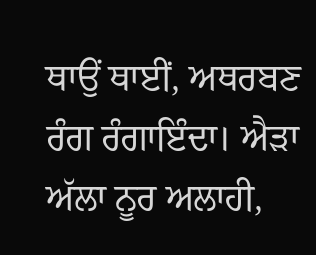ਥਾਉਂ ਥਾਈਂ, ਅਥਰਬਣ ਰੰਗ ਰੰਗਾਇੰਦਾ। ਐੜਾ ਅੱਲਾ ਨੂਰ ਅਲਾਹੀ,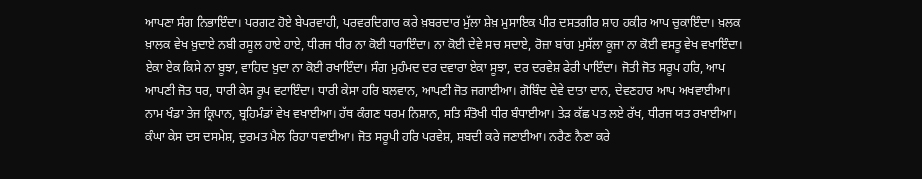ਆਪਣਾ ਸੰਗ ਨਿਭਾਇੰਦਾ। ਪਰਗਟ ਹੋਏ ਬੇਪਰਵਾਹੀ, ਪਰਵਰਦਿਗਾਰ ਕਰੇ ਖ਼ਬਰਦਾਰ ਮੁੱਲਾ ਸ਼ੇਖ਼ ਮੁਸਾਇਕ ਪੀਰ ਦਸਤਗੀਰ ਸ਼ਾਹ ਹਕੀਰ ਆਪ ਚੁਕਾਇੰਦਾ। ਖ਼ਲਕ ਖ਼ਾਲਕ ਵੇਖ ਖ਼ੁਦਾਏ ਨਬੀ ਰਸੂਲ ਹਾਏ ਹਾਏ, ਧੀਰਜ ਧੀਰ ਨਾ ਕੋਈ ਧਰਾਇੰਦਾ। ਨਾ ਕੋਈ ਦੇਵੇ ਸਚ ਸਦਾਏ, ਰੋਜ਼ਾ ਬਾਂਗ ਮੁਸੱਲਾ ਕੂਜਾ ਨਾ ਕੋਈ ਵਸਤੂ ਵੇਖ ਵਖਾਇੰਦਾ। ਏਕਾ ਏਕ ਕਿਸੇ ਨਾ ਬੂਝਾ, ਵਾਹਿਦ ਖ਼ੁਦਾ ਨਾ ਕੋਈ ਰਖਾਇੰਦਾ। ਸੰਗ ਮੁਹੰਮਦ ਦਰ ਦਵਾਰਾ ਏਕਾ ਸੂਝਾ, ਦਰ ਦਰਵੇਸ਼ ਫੇਰੀ ਪਾਇੰਦਾ। ਜੋਤੀ ਜੋਤ ਸਰੂਪ ਹਰਿ, ਆਪ ਆਪਣੀ ਜੋਤ ਧਰ, ਧਾਰੀ ਕੇਸ ਰੂਪ ਵਟਾਇੰਦਾ। ਧਾਰੀ ਕੇਸਾ ਹਰਿ ਬਲਵਾਨ, ਆਪਣੀ ਜੋਤ ਜਗਾਈਆ। ਗੋਬਿੰਦ ਦੇਵੇ ਦਾਤਾ ਦਾਨ, ਦੇਵਣਹਾਰ ਆਪ ਅਖਵਾਈਆ। ਨਾਮ ਖੰਡਾ ਤੇਜ ਕ੍ਰਿਪਾਨ, ਬ੍ਰਹਿਮੰਡਾਂ ਵੇਖ ਵਖਾਈਆ। ਹੱਥ ਕੰਗਣ ਧਰਮ ਨਿਸ਼ਾਨ, ਸਤਿ ਸੰਤੋਖੀ ਧੀਰ ਬੰਧਾਈਆ। ਤੇੜ ਕੱਛ ਪਤ ਲਏ ਰੱਖ, ਧੀਰਜ ਯਤ ਰਖਾਈਆ। ਕੰਘਾ ਕੇਸ ਦਸ ਦਸਮੇਸ਼, ਦੁਰਮਤ ਮੈਲ ਰਿਹਾ ਧਵਾਈਆ। ਜੋਤ ਸਰੂਪੀ ਹਰਿ ਪਰਵੇਸ਼, ਸ਼ਬਦੀ ਕਰੇ ਜਣਾਈਆ। ਨਰੈਣ ਨੈਣਾ ਕਰੇ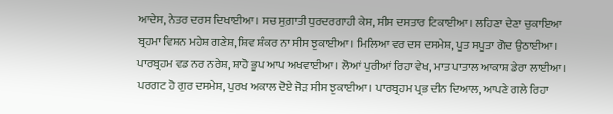ਆਦੇਸ, ਨੇਤਰ ਦਰਸ ਦਿਖਾਈਆ। ਸਚ ਸੁਗ਼ਾਤੀ ਧੁਰਦਰਗਾਹੀ ਕੇਸ, ਸੀਸ ਦਸਤਾਰ ਟਿਕਾਈਆ। ਲਹਿਣਾ ਦੇਣਾ ਚੁਕਾਇਆ ਬ੍ਰਹਮਾ ਵਿਸ਼ਨ ਮਹੇਸ਼ ਗਣੇਸ਼, ਸ਼ਿਵ ਸ਼ੰਕਰ ਨਾ ਸੀਸ ਝੁਕਾਈਆ। ਮਿਲਿਆ ਵਰ ਦਸ ਦਸਮੇਸ਼, ਪੂਤ ਸਪੂਤਾ ਗੋਦ ਉਠਾਈਆ। ਪਾਰਬ੍ਰਹਮ ਵਡ ਨਰ ਨਰੇਸ਼, ਸ਼ਾਹੋ ਭੂਪ ਆਪ ਅਖਵਾਈਆ। ਲੋਆਂ ਪੁਰੀਆਂ ਰਿਹਾ ਵੇਖ, ਮਾਤ ਪਾਤਾਲ ਆਕਾਸ਼ ਡੇਰਾ ਲਾਈਆ। ਪਰਗਟ ਹੋ ਗੁਰ ਦਸਮੇਸ਼, ਪੁਰਖ ਅਕਾਲ ਦੋਏ ਜੋੜ ਸੀਸ ਝੁਕਾਈਆ। ਪਾਰਬ੍ਰਹਮ ਪ੍ਰਭ ਦੀਨ ਦਿਆਲ, ਆਪਣੇ ਗਲੇ ਰਿਹਾ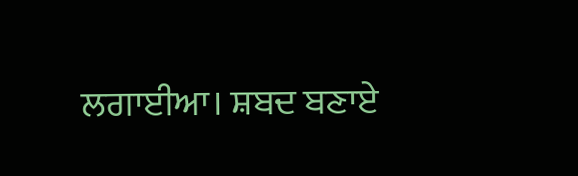ਲਗਾਈਆ। ਸ਼ਬਦ ਬਣਾਏ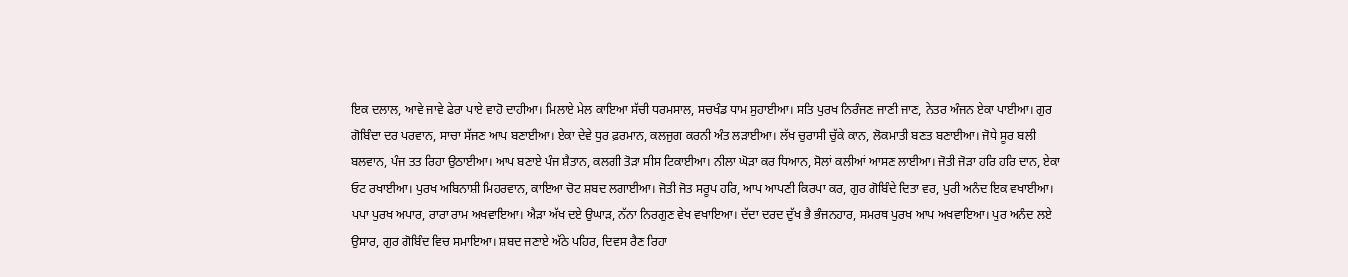ਇਕ ਦਲਾਲ, ਆਵੇ ਜਾਵੇ ਫੇਰਾ ਪਾਏ ਵਾਹੋ ਦਾਹੀਆ। ਮਿਲਾਏ ਮੇਲ ਕਾਇਆ ਸੱਚੀ ਧਰਮਸਾਲ, ਸਚਖੰਡ ਧਾਮ ਸੁਹਾਈਆ। ਸਤਿ ਪੁਰਖ ਨਿਰੰਜਣ ਜਾਣੀ ਜਾਣ, ਨੇਤਰ ਅੰਜਨ ਏਕਾ ਪਾਈਆ। ਗੁਰ ਗੋਬਿੰਦਾ ਦਰ ਪਰਵਾਨ, ਸਾਚਾ ਸੱਜਣ ਆਪ ਬਣਾਈਆ। ਏਕਾ ਦੇਵੇ ਧੁਰ ਫ਼ਰਮਾਨ, ਕਲਜੁਗ ਕਰਨੀ ਅੰਤ ਲੜਾਈਆ। ਲੱਖ ਚੁਰਾਸੀ ਚੁੱਕੇ ਕਾਨ, ਲੋਕਮਾਤੀ ਬਣਤ ਬਣਾਈਆ। ਜੋਧੇ ਸੂਰ ਬਲੀ ਬਲਵਾਨ, ਪੰਜ ਤਤ ਰਿਹਾ ਉਠਾਈਆ। ਆਪ ਬਣਾਏ ਪੰਜ ਸ਼ੈਤਾਨ, ਕਲਗੀ ਤੋੜਾ ਸੀਸ ਟਿਕਾਈਆ। ਨੀਲਾ ਘੋੜਾ ਕਰ ਧਿਆਨ, ਸੋਲਾਂ ਕਲੀਆਂ ਆਸਣ ਲਾਈਆ। ਜੋਤੀ ਜੋੜਾ ਹਰਿ ਹਰਿ ਦਾਨ, ਏਕਾ ਓਟ ਰਖਾਈਆ। ਪੁਰਖ ਅਬਿਨਾਸ਼ੀ ਮਿਹਰਵਾਨ, ਕਾਇਆ ਚੋਟ ਸ਼ਬਦ ਲਗਾਈਆ। ਜੋਤੀ ਜੋਤ ਸਰੂਪ ਹਰਿ, ਆਪ ਆਪਣੀ ਕਿਰਪਾ ਕਰ, ਗੁਰ ਗੋਬਿੰਦੇ ਦਿਤਾ ਵਰ, ਪੁਰੀ ਅਨੰਦ ਇਕ ਵਖਾਈਆ। ਪਪਾ ਪੁਰਖ ਅਪਾਰ, ਰਾਰਾ ਰਾਮ ਅਖਵਾਇਆ। ਐੜਾ ਅੱਖ ਦਏ ਉਘਾੜ, ਨੱਨਾ ਨਿਰਗੁਣ ਵੇਖ ਵਖਾਇਆ। ਦੱਦਾ ਦਰਦ ਦੁੱਖ ਭੈ ਭੰਜਨਹਾਰ, ਸਮਰਥ ਪੁਰਖ ਆਪ ਅਖਵਾਇਆ। ਪੁਰ ਅਨੰਦ ਲਏ ਉਸਾਰ, ਗੁਰ ਗੋਬਿੰਦ ਵਿਚ ਸਮਾਇਆ। ਸ਼ਬਦ ਜਣਾਏ ਅੱਠੇ ਪਹਿਰ, ਦਿਵਸ ਰੈਣ ਰਿਹਾ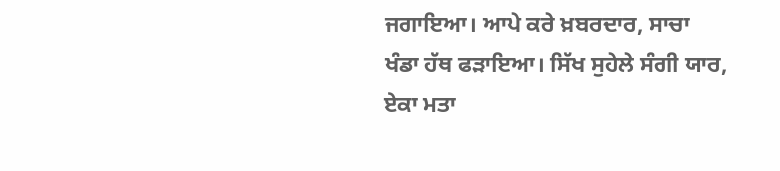ਜਗਾਇਆ। ਆਪੇ ਕਰੇ ਖ਼ਬਰਦਾਰ, ਸਾਚਾ ਖੰਡਾ ਹੱਥ ਫੜਾਇਆ। ਸਿੱਖ ਸੁਹੇਲੇ ਸੰਗੀ ਯਾਰ, ਏਕਾ ਮਤਾ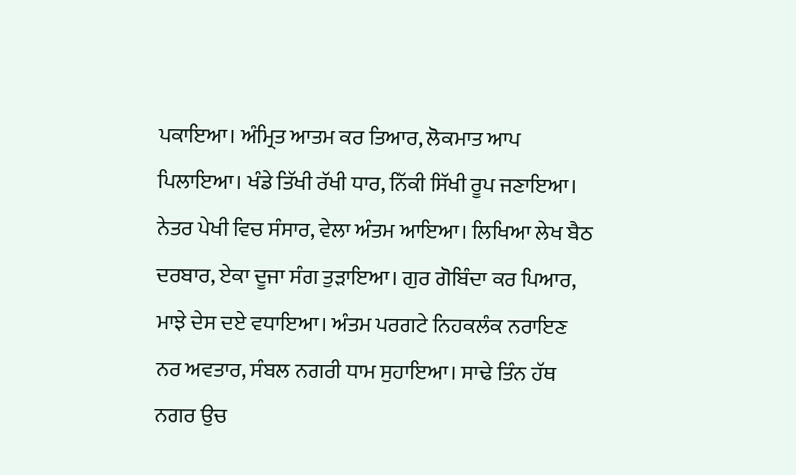ਪਕਾਇਆ। ਅੰਮ੍ਰਿਤ ਆਤਮ ਕਰ ਤਿਆਰ, ਲੋਕਮਾਤ ਆਪ ਪਿਲਾਇਆ। ਖੰਡੇ ਤਿੱਖੀ ਰੱਖੀ ਧਾਰ, ਨਿੱਕੀ ਸਿੱਖੀ ਰੂਪ ਜਣਾਇਆ। ਨੇਤਰ ਪੇਖੀ ਵਿਚ ਸੰਸਾਰ, ਵੇਲਾ ਅੰਤਮ ਆਇਆ। ਲਿਖਿਆ ਲੇਖ ਬੈਠ ਦਰਬਾਰ, ਏਕਾ ਦੂਜਾ ਸੰਗ ਤੁੜਾਇਆ। ਗੁਰ ਗੋਬਿੰਦਾ ਕਰ ਪਿਆਰ, ਮਾਝੇ ਦੇਸ ਦਏ ਵਧਾਇਆ। ਅੰਤਮ ਪਰਗਟੇ ਨਿਹਕਲੰਕ ਨਰਾਇਣ ਨਰ ਅਵਤਾਰ, ਸੰਬਲ ਨਗਰੀ ਧਾਮ ਸੁਹਾਇਆ। ਸਾਢੇ ਤਿੰਨ ਹੱਥ ਨਗਰ ਉਚ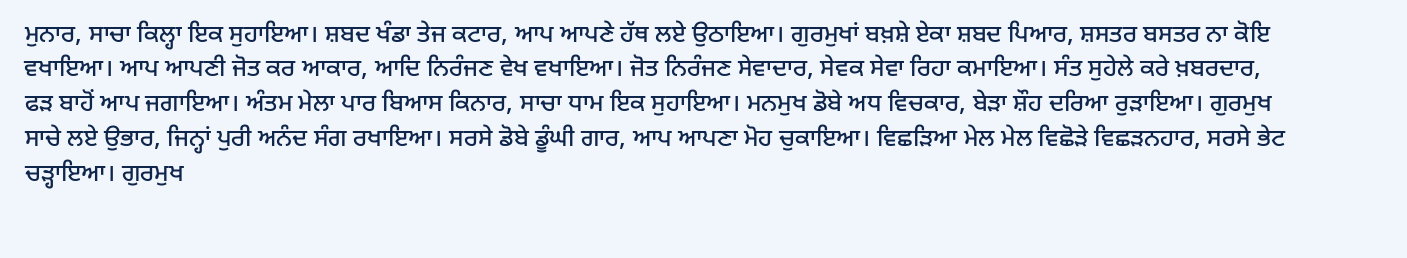ਮੁਨਾਰ, ਸਾਚਾ ਕਿਲ੍ਹਾ ਇਕ ਸੁਹਾਇਆ। ਸ਼ਬਦ ਖੰਡਾ ਤੇਜ ਕਟਾਰ, ਆਪ ਆਪਣੇ ਹੱਥ ਲਏ ਉਠਾਇਆ। ਗੁਰਮੁਖਾਂ ਬਖ਼ਸ਼ੇ ਏਕਾ ਸ਼ਬਦ ਪਿਆਰ, ਸ਼ਸਤਰ ਬਸਤਰ ਨਾ ਕੋਇ ਵਖਾਇਆ। ਆਪ ਆਪਣੀ ਜੋਤ ਕਰ ਆਕਾਰ, ਆਦਿ ਨਿਰੰਜਣ ਵੇਖ ਵਖਾਇਆ। ਜੋਤ ਨਿਰੰਜਣ ਸੇਵਾਦਾਰ, ਸੇਵਕ ਸੇਵਾ ਰਿਹਾ ਕਮਾਇਆ। ਸੰਤ ਸੁਹੇਲੇ ਕਰੇ ਖ਼ਬਰਦਾਰ, ਫੜ ਬਾਹੋਂ ਆਪ ਜਗਾਇਆ। ਅੰਤਮ ਮੇਲਾ ਪਾਰ ਬਿਆਸ ਕਿਨਾਰ, ਸਾਚਾ ਧਾਮ ਇਕ ਸੁਹਾਇਆ। ਮਨਮੁਖ ਡੋਬੇ ਅਧ ਵਿਚਕਾਰ, ਬੇੜਾ ਸ਼ੌਹ ਦਰਿਆ ਰੁੜਾਇਆ। ਗੁਰਮੁਖ ਸਾਚੇ ਲਏ ਉਭਾਰ, ਜਿਨ੍ਹਾਂ ਪੁਰੀ ਅਨੰਦ ਸੰਗ ਰਖਾਇਆ। ਸਰਸੇ ਡੋਬੇ ਡੂੰਘੀ ਗਾਰ, ਆਪ ਆਪਣਾ ਮੋਹ ਚੁਕਾਇਆ। ਵਿਛੜਿਆ ਮੇਲ ਮੇਲ ਵਿਛੋੜੇ ਵਿਛੜਨਹਾਰ, ਸਰਸੇ ਭੇਟ ਚੜ੍ਹਾਇਆ। ਗੁਰਮੁਖ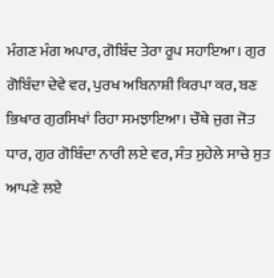ਮੰਗਣ ਮੰਗ ਅਪਾਰ, ਗੋਬਿੰਦ ਤੇਰਾ ਰੂਪ ਸਹਾਇਆ। ਗੁਰ ਗੋਬਿੰਦਾ ਦੇਵੇ ਵਰ, ਪੁਰਖ ਅਬਿਨਾਸ਼ੀ ਕਿਰਪਾ ਕਰ, ਬਣ ਭਿਖਾਰ ਗੁਰਸਿਖਾਂ ਰਿਹਾ ਸਮਝਾਇਆ। ਚੌਥੇ ਜੁਗ ਜੋਤ ਧਾਰ, ਗੁਰ ਗੋਬਿੰਦਾ ਨਾਰੀ ਲਏ ਵਰ, ਸੰਤ ਸੁਹੇਲੇ ਸਾਚੇ ਸੁਤ ਆਪਣੇ ਲਏ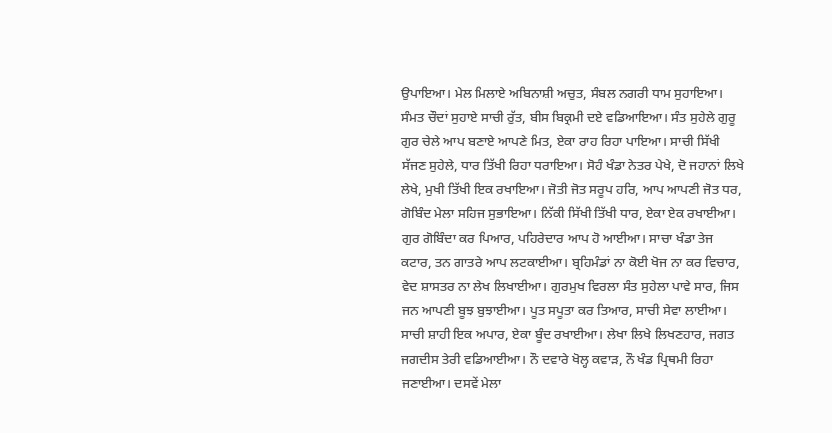ਉਪਾਇਆ। ਮੇਲ ਮਿਲਾਏ ਅਬਿਨਾਸ਼ੀ ਅਚੁਤ, ਸੰਬਲ ਨਗਰੀ ਧਾਮ ਸੁਹਾਇਆ। ਸੰਮਤ ਚੌਦਾਂ ਸੁਹਾਏ ਸਾਚੀ ਰੁੱਤ, ਬੀਸ ਬਿਕ੍ਰਮੀ ਦਏ ਵਡਿਆਇਆ। ਸੰਤ ਸੁਹੇਲੇ ਗੁਰੂ ਗੁਰ ਚੇਲੇ ਆਪ ਬਣਾਏ ਆਪਣੇ ਮਿਤ, ਏਕਾ ਰਾਹ ਰਿਹਾ ਪਾਇਆ। ਸਾਚੀ ਸਿੱਖੀ ਸੱਜਣ ਸੁਹੇਲੇ, ਧਾਰ ਤਿੱਖੀ ਰਿਹਾ ਧਰਾਇਆ। ਸੋਹੰ ਖੰਡਾ ਨੇਤਰ ਪੇਖੇ, ਦੋ ਜਹਾਨਾਂ ਲਿਖੇ ਲੇਖੇ, ਮੁਖੀ ਤਿੱਖੀ ਇਕ ਰਖਾਇਆ। ਜੋਤੀ ਜੋਤ ਸਰੂਪ ਹਰਿ, ਆਪ ਆਪਣੀ ਜੋਤ ਧਰ, ਗੋਬਿੰਦ ਮੇਲਾ ਸਹਿਜ ਸੁਭਾਇਆ। ਨਿੱਕੀ ਸਿੱਖੀ ਤਿੱਖੀ ਧਾਰ, ਏਕਾ ਏਕ ਰਖਾਈਆ। ਗੁਰ ਗੋਬਿੰਦਾ ਕਰ ਪਿਆਰ, ਪਹਿਰੇਦਾਰ ਆਪ ਹੋ ਆਈਆ। ਸਾਚਾ ਖੰਡਾ ਤੇਜ ਕਟਾਰ, ਤਨ ਗਾਤਰੇ ਆਪ ਲਟਕਾਈਆ। ਬ੍ਰਹਿਮੰਡਾਂ ਨਾ ਕੋਈ ਖੋਜ ਨਾ ਕਰ ਵਿਚਾਰ, ਵੇਦ ਸ਼ਾਸਤਰ ਨਾ ਲੇਖ ਲਿਖਾਈਆ। ਗੁਰਮੁਖ ਵਿਰਲਾ ਸੰਤ ਸੁਹੇਲਾ ਪਾਵੇ ਸਾਰ, ਜਿਸ ਜਨ ਆਪਣੀ ਬੂਝ ਬੁਝਾਈਆ। ਪੂਤ ਸਪੂਤਾ ਕਰ ਤਿਆਰ, ਸਾਚੀ ਸੇਵਾ ਲਾਈਆ। ਸਾਚੀ ਸ਼ਾਹੀ ਇਕ ਅਪਾਰ, ਏਕਾ ਬੂੰਦ ਰਖਾਈਆ। ਲੇਖਾ ਲਿਖੇ ਲਿਖਣਹਾਰ, ਜਗਤ ਜਗਦੀਸ ਤੇਰੀ ਵਡਿਆਈਆ। ਨੌ ਦਵਾਰੇ ਖੋਲ੍ਹ ਕਵਾੜ, ਨੌ ਖੰਡ ਪ੍ਰਿਥਮੀ ਰਿਹਾ ਜਣਾਈਆ। ਦਸਵੇਂ ਮੇਲਾ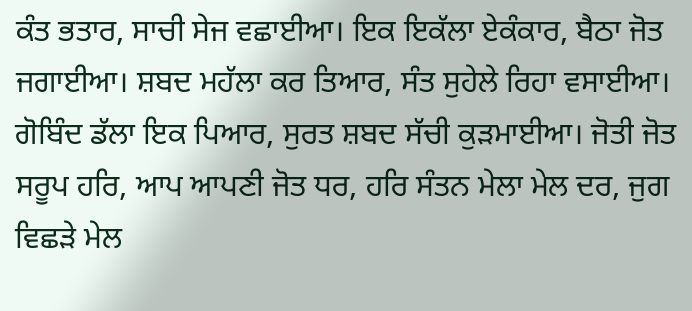ਕੰਤ ਭਤਾਰ, ਸਾਚੀ ਸੇਜ ਵਛਾਈਆ। ਇਕ ਇਕੱਲਾ ਏਕੰਕਾਰ, ਬੈਠਾ ਜੋਤ ਜਗਾਈਆ। ਸ਼ਬਦ ਮਹੱਲਾ ਕਰ ਤਿਆਰ, ਸੰਤ ਸੁਹੇਲੇ ਰਿਹਾ ਵਸਾਈਆ। ਗੋਬਿੰਦ ਡੱਲਾ ਇਕ ਪਿਆਰ, ਸੁਰਤ ਸ਼ਬਦ ਸੱਚੀ ਕੁੜਮਾਈਆ। ਜੋਤੀ ਜੋਤ ਸਰੂਪ ਹਰਿ, ਆਪ ਆਪਣੀ ਜੋਤ ਧਰ, ਹਰਿ ਸੰਤਨ ਮੇਲਾ ਮੇਲ ਦਰ, ਜੁਗ ਵਿਛੜੇ ਮੇਲ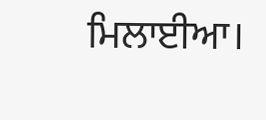ਮਿਲਾਈਆ।